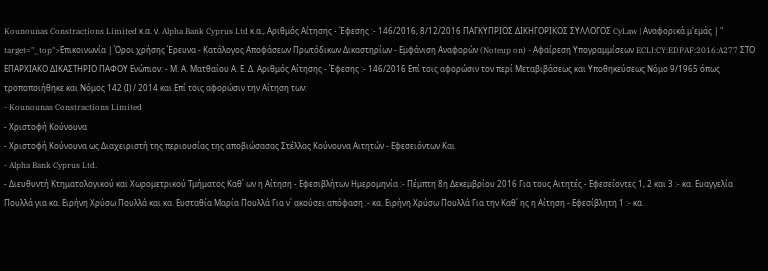Kounounas Constractions Limited κ.α. ν. Alpha Bank Cyprus Ltd κ.α., Αριθμός Αίτησης - Έφεσης :- 146/2016, 8/12/2016 ΠΑΓΚΥΠΡΙΟΣ ΔΙΚΗΓΟΡΙΚΟΣ ΣΥΛΛΟΓΟΣ CyLaw | Αναφορικά μ'εμάς | " target="_top">Επικοινωνία | Όροι χρήσης Έρευνα - Κατάλογος Αποφάσεων Πρωτόδικων Δικαστηρίων - Εμφάνιση Αναφορών (Noteup on) - Αφαίρεση Υπογραμμίσεων ECLI:CY:EDPAF:2016:A277 ΣΤΟ ΕΠΑΡΧΙΑΚΟ ΔΙΚΑΣΤΗΡΙΟ ΠΑΦΟΥ Ενώπιον: - Μ. Α. Ματθαίου Α. Ε. Δ. Αριθμός Αίτησης - Έφεσης :- 146/2016 Επί τοις αφορώσιν τον περί Μεταβιβάσεως και Υποθηκεύσεως Νόμο 9/1965 όπως τροποποιήθηκε και Νόμος 142 (Ι) / 2014 και Επί τοις αφορώσιν την Αίτηση των:
- Kounounas Constractions Limited
- Χριστοφή Κούνουνα
- Χριστοφή Κούνουνα ως Διαχειριστή της περιουσίας της αποβιώσασας Στέλλας Κούνουνα Αιτητών - Εφεσειόντων Και
- Alpha Bank Cyprus Ltd.
- Διευθυντή Κτηματολογικού και Χωρομετρικού Τμήματος Καθ΄ ων η Αίτηση - Εφεσιβλήτων Ημερομηνία :- Πέμπτη 8η Δεκεμβρίου 2016 Για τους Αιτητές - Εφεσείοντες 1, 2 και 3 :- κα. Ευαγγελία Πουλλά για κα. Ειρήνη Χρύσω Πουλλά και κα. Ευσταθία Μαρία Πουλλά Για ν΄ ακούσει απόφαση :- κα. Ειρήνη Χρύσω Πουλλά Για την Καθ΄ ης η Αίτηση - Εφεσίβλητη 1 :- κα.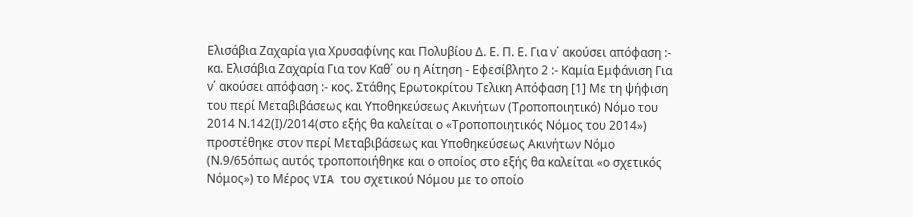Ελισάβια Ζαχαρία για Χρυσαφίνης και Πολυβίου Δ. Ε. Π. Ε. Για ν΄ ακούσει απόφαση :- κα. Ελισάβια Ζαχαρία Για τον Καθ΄ ου η Αίτηση - Εφεσίβλητο 2 :- Καμία Εμφάνιση Για ν΄ ακούσει απόφαση :- κος. Στάθης Ερωτοκρίτου Τελικη Απόφαση [1] Με τη ψήφιση του περί Μεταβιβάσεως και Υποθηκεύσεως Ακινήτων (Τροποποιητικό) Νόμο του 2014 Ν.142(Ι)/2014(στο εξής θα καλείται ο «Τροποποιητικός Νόμος του 2014») προστέθηκε στον περί Μεταβιβάσεως και Υποθηκεύσεως Ακινήτων Νόμο (Ν.9/65όπως αυτός τροποποιήθηκε και ο οποίος στο εξής θα καλείται «ο σχετικός Νόμος») το Μέρος VIA του σχετικού Νόμου με το οποίο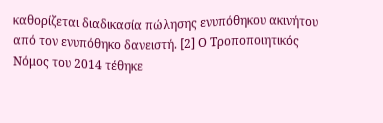καθορίζεται διαδικασία πώλησης ενυπόθηκου ακινήτου από τον ενυπόθηκο δανειστή. [2] Ο Τροποποιητικός Νόμος του 2014 τέθηκε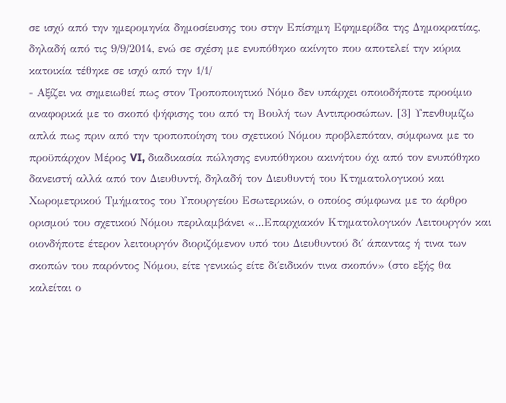σε ισχύ από την ημερομηνία δημοσίευσης του στην Επίσημη Εφημερίδα της Δημοκρατίας, δηλαδή από τις 9/9/2014, ενώ σε σχέση με ενυπόθηκο ακίνητο που αποτελεί την κύρια κατοικία τέθηκε σε ισχύ από την 1/1/
- Αξίζει να σημειωθεί πως στον Τροποποιητικό Νόμο δεν υπάρχει οποιοδήποτε προοίμιο αναφορικά με το σκοπό ψήφισης του από τη Βουλή των Αντιπροσώπων. [3] Υπενθυμίζω απλά πως πριν από την τροποποίηση του σχετικού Νόμου προβλεπόταν, σύμφωνα με το προϋπάρχον Μέρος VI, διαδικασία πώλησης ενυπόθηκου ακινήτου όχι από τον ενυπόθηκο δανειστή αλλά από τον Διευθυντή, δηλαδή τον Διευθυντή του Κτηματολογικού και Χωρομετρικού Τμήματος του Υπουργείου Εσωτερικών, ο οποίος σύμφωνα με το άρθρο ορισμού του σχετικού Νόμου περιλαμβάνει «...Επαρχιακόν Κτηματολογικόν Λειτουργόν και οιονδήποτε έτερον λειτουργόν διοριζόμενον υπό του Διευθυντού δι΄ άπαντας ή τινα των σκοπών του παρόντος Νόμου, είτε γενικώς είτε δι΄ειδικόν τινα σκοπόν» (στο εξής θα καλείται ο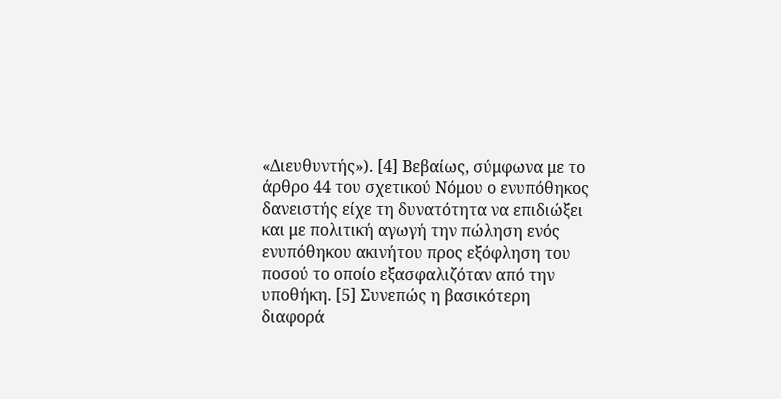«Διευθυντής»). [4] Βεβαίως, σύμφωνα με το άρθρο 44 του σχετικού Νόμου ο ενυπόθηκος δανειστής είχε τη δυνατότητα να επιδιώξει και με πολιτική αγωγή την πώληση ενός ενυπόθηκου ακινήτου προς εξόφληση του ποσού το οποίο εξασφαλιζόταν από την υποθήκη. [5] Συνεπώς η βασικότερη διαφορά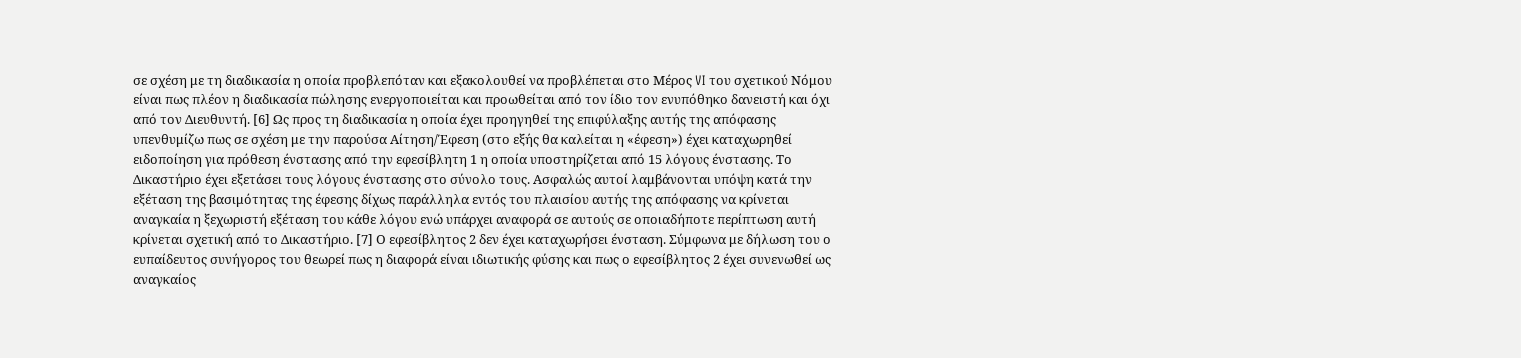σε σχέση με τη διαδικασία η οποία προβλεπόταν και εξακολουθεί να προβλέπεται στο Μέρος VI του σχετικού Νόμου είναι πως πλέον η διαδικασία πώλησης ενεργοποιείται και προωθείται από τον ίδιο τον ενυπόθηκο δανειστή και όχι από τον Διευθυντή. [6] Ως προς τη διαδικασία η οποία έχει προηγηθεί της επιφύλαξης αυτής της απόφασης υπενθυμίζω πως σε σχέση με την παρούσα Αίτηση/Έφεση (στο εξής θα καλείται η «έφεση») έχει καταχωρηθεί ειδοποίηση για πρόθεση ένστασης από την εφεσίβλητη 1 η οποία υποστηρίζεται από 15 λόγους ένστασης. Το Δικαστήριο έχει εξετάσει τους λόγους ένστασης στο σύνολο τους. Ασφαλώς αυτοί λαμβάνονται υπόψη κατά την εξέταση της βασιμότητας της έφεσης δίχως παράλληλα εντός του πλαισίου αυτής της απόφασης να κρίνεται αναγκαία η ξεχωριστή εξέταση του κάθε λόγου ενώ υπάρχει αναφορά σε αυτούς σε οποιαδήποτε περίπτωση αυτή κρίνεται σχετική από το Δικαστήριο. [7] Ο εφεσίβλητος 2 δεν έχει καταχωρήσει ένσταση. Σύμφωνα με δήλωση του ο ευπαίδευτος συνήγορος του θεωρεί πως η διαφορά είναι ιδιωτικής φύσης και πως ο εφεσίβλητος 2 έχει συνενωθεί ως αναγκαίος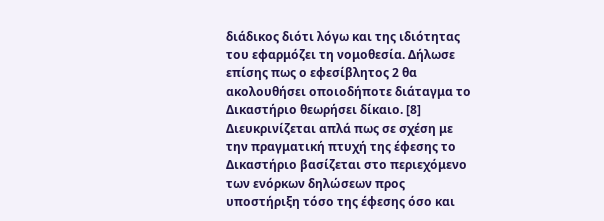διάδικος διότι λόγω και της ιδιότητας του εφαρμόζει τη νομοθεσία. Δήλωσε επίσης πως ο εφεσίβλητος 2 θα ακολουθήσει οποιοδήποτε διάταγμα το Δικαστήριο θεωρήσει δίκαιο. [8] Διευκρινίζεται απλά πως σε σχέση με την πραγματική πτυχή της έφεσης το Δικαστήριο βασίζεται στο περιεχόμενο των ενόρκων δηλώσεων προς υποστήριξη τόσο της έφεσης όσο και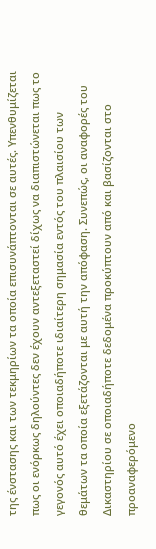της ένστασης και των τεκμηρίων τα οποία επισυνάπτονται σε αυτές. Υπενθυμίζεται πως οι ενόρκως δηλούντες δεν έχουν αντεξεταστεί δίχως να διαπιστώνεται πως το γεγονός αυτό έχει οποιαδήποτε ιδιαίτερη σημασία εντός του πλαισίου των θεμάτων τα οποία εξετάζονται με αυτή την απόφαση. Συνεπώς, οι αναφορές του Δικαστηρίου σε οποιαδήποτε δεδομένα προκύπτουν από και βασίζονται στο προαναφερόμενο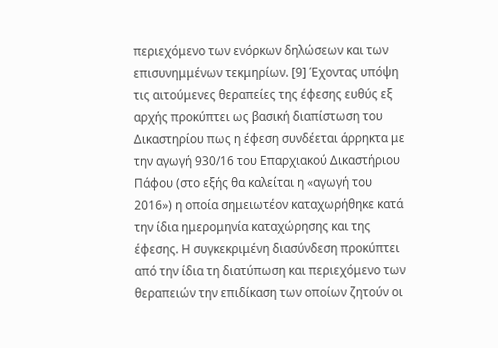περιεχόμενο των ενόρκων δηλώσεων και των επισυνημμένων τεκμηρίων. [9] Έχοντας υπόψη τις αιτούμενες θεραπείες της έφεσης ευθύς εξ αρχής προκύπτει ως βασική διαπίστωση του Δικαστηρίου πως η έφεση συνδέεται άρρηκτα με την αγωγή 930/16 του Επαρχιακού Δικαστήριου Πάφου (στο εξής θα καλείται η «αγωγή του 2016») η οποία σημειωτέον καταχωρήθηκε κατά την ίδια ημερομηνία καταχώρησης και της έφεσης. Η συγκεκριμένη διασύνδεση προκύπτει από την ίδια τη διατύπωση και περιεχόμενο των θεραπειών την επιδίκαση των οποίων ζητούν οι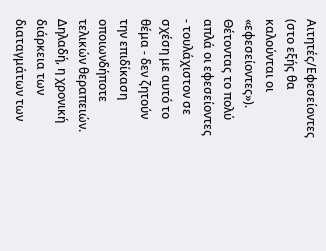Αιτητές/Εφεσείοντες (στο εξής θα καλούνται οι «εφεσείοντες»). Θέτοντας το πολύ απλά οι εφεσείοντες - τουλάχιστον σε σχέση με αυτό το θέμα - δεν ζητούν την επιδίκαση οποιωνδήποτε τελικών θεραπειών. Δηλαδή, η χρονική διάρκεια των διαταγμάτων των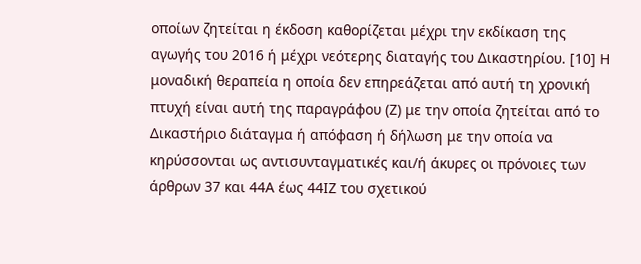οποίων ζητείται η έκδοση καθορίζεται μέχρι την εκδίκαση της αγωγής του 2016 ή μέχρι νεότερης διαταγής του Δικαστηρίου. [10] Η μοναδική θεραπεία η οποία δεν επηρεάζεται από αυτή τη χρονική πτυχή είναι αυτή της παραγράφου (Ζ) με την οποία ζητείται από το Δικαστήριο διάταγμα ή απόφαση ή δήλωση με την οποία να κηρύσσονται ως αντισυνταγματικές και/ή άκυρες οι πρόνοιες των άρθρων 37 και 44Α έως 44ΙΖ του σχετικού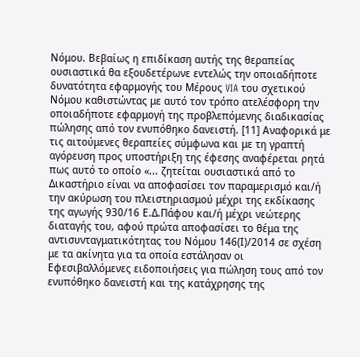Νόμου. Βεβαίως η επιδίκαση αυτής της θεραπείας ουσιαστικά θα εξουδετέρωνε εντελώς την οποιαδήποτε δυνατότητα εφαρμογής του Μέρους VIA του σχετικού Νόμου καθιστώντας με αυτό τον τρόπο ατελέσφορη την οποιαδήποτε εφαρμογή της προβλεπόμενης διαδικασίας πώλησης από τον ενυπόθηκο δανειστή. [11] Αναφορικά με τις αιτούμενες θεραπείες σύμφωνα και με τη γραπτή αγόρευση προς υποστήριξη της έφεσης αναφέρεται ρητά πως αυτό το οποίο «... ζητείται ουσιαστικά από το Δικαστήριο είναι να αποφασίσει τον παραμερισμό και/ή την ακύρωση του πλειστηριασμού μέχρι της εκδίκασης της αγωγής 930/16 Ε.Δ.Πάφου και/ή μέχρι νεώτερης διαταγής του, αφού πρώτα αποφασίσει το θέμα της αντισυνταγματικότητας του Νόμου 146(Ι)/2014 σε σχέση με τα ακίνητα για τα οποία εστάλησαν οι Εφεσιβαλλόμενες ειδοποιήσεις για πώληση τους από τον ενυπόθηκο δανειστή και της κατάχρησης της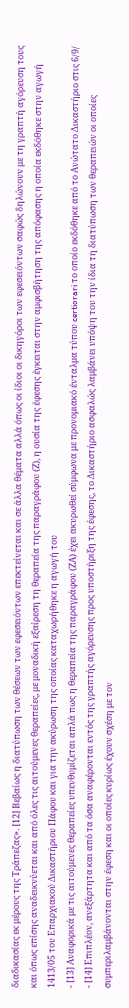διαδικασίας εκ μέρους της Τράπεζας». [12] Βεβαίως η διατύπωση των θέσεων των εφεσειόντων επεκτείνεται και σε άλλα θέματα αλλά όπως οι ίδιοι οι δικηγόροι των εφεσειόντων σαφώς δηλώνουν με τη γραπτή αγόρευση τους και όπως επίσης αναδεικνύεται και από όλες τις αιτούμενες θεραπείες, με μοναδική εξαίρεση τη θεραπεία της παραγράφου (Ζ), η ουσία της έφεσης έγκειται στην αμφισβήτηση της απόφασης η οποία εκδόθηκε στην αγωγή 1413/05 του Επαρχιακού Δικαστήριου Πάφου και για την ακύρωση της οποίας καταχωρήθηκε η αγωγή του
- [13] Αναφορικά με τις αιτούμενες θεραπείες υπενθυμίζεται απλά πως η θεραπεία της παραγράφου (ΖΑ) έχει ακυρωθεί σύμφωνα με προνομιακό ένταλμα τύπου certiorari το οποίο εκδόθηκε από το Ανώτατο Δικαστήριο στις 6/9/
- [14] Επιπλέον, ανεξάρτητα και από τα όσα αναφέρονται εντός της γραπτής αγόρευσης προς υποστήριξη της έφεσης, το Δικαστήριο ασφαλώς λαμβάνει υπόψη του την ίδια τη διατύπωση των θεραπειών οι οποίες συμπεριλαμβάνονται στην έφεση και οι οποίες κυρίως έχουν σχέση με τον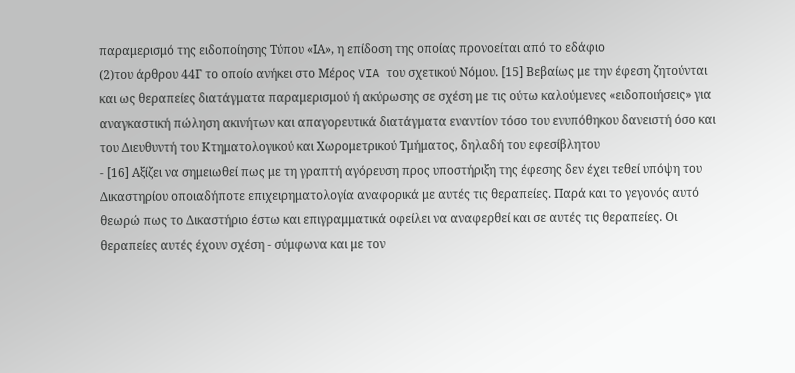παραμερισμό της ειδοποίησης Τύπου «ΙΑ», η επίδοση της οποίας προνοείται από το εδάφιο
(2)του άρθρου 44Γ το οποίο ανήκει στο Μέρος VIA του σχετικού Νόμου. [15] Βεβαίως με την έφεση ζητούνται και ως θεραπείες διατάγματα παραμερισμού ή ακύρωσης σε σχέση με τις ούτω καλούμενες «ειδοποιήσεις» για αναγκαστική πώληση ακινήτων και απαγορευτικά διατάγματα εναντίον τόσο του ενυπόθηκου δανειστή όσο και του Διευθυντή του Κτηματολογικού και Χωρομετρικού Τμήματος, δηλαδή του εφεσίβλητου
- [16] Αξίζει να σημειωθεί πως με τη γραπτή αγόρευση προς υποστήριξη της έφεσης δεν έχει τεθεί υπόψη του Δικαστηρίου οποιαδήποτε επιχειρηματολογία αναφορικά με αυτές τις θεραπείες. Παρά και το γεγονός αυτό θεωρώ πως το Δικαστήριο έστω και επιγραμματικά οφείλει να αναφερθεί και σε αυτές τις θεραπείες. Οι θεραπείες αυτές έχουν σχέση - σύμφωνα και με τον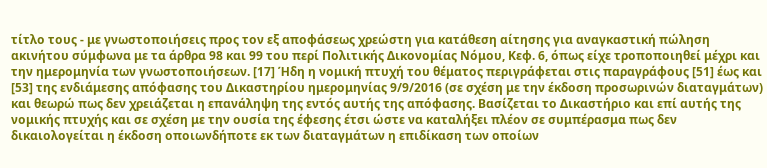τίτλο τους - με γνωστοποιήσεις προς τον εξ αποφάσεως χρεώστη για κατάθεση αίτησης για αναγκαστική πώληση ακινήτου σύμφωνα με τα άρθρα 98 και 99 του περί Πολιτικής Δικονομίας Νόμου, Κεφ. 6, όπως είχε τροποποιηθεί μέχρι και την ημερομηνία των γνωστοποιήσεων. [17] Ήδη η νομική πτυχή του θέματος περιγράφεται στις παραγράφους [51] έως και [53] της ενδιάμεσης απόφασης του Δικαστηρίου ημερομηνίας 9/9/2016 (σε σχέση με την έκδοση προσωρινών διαταγμάτων) και θεωρώ πως δεν χρειάζεται η επανάληψη της εντός αυτής της απόφασης. Βασίζεται το Δικαστήριο και επί αυτής της νομικής πτυχής και σε σχέση με την ουσία της έφεσης έτσι ώστε να καταλήξει πλέον σε συμπέρασμα πως δεν δικαιολογείται η έκδοση οποιωνδήποτε εκ των διαταγμάτων η επιδίκαση των οποίων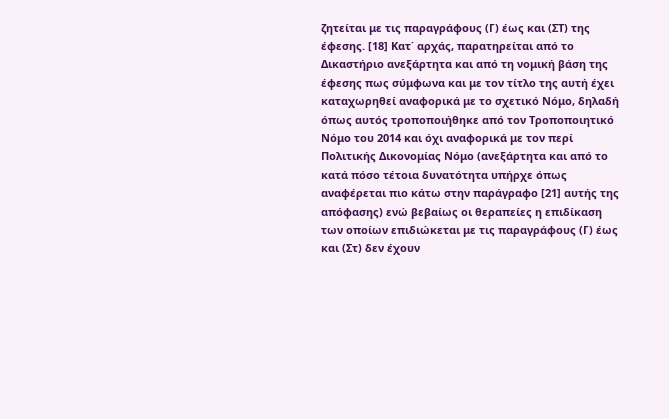ζητείται με τις παραγράφους (Γ) έως και (ΣΤ) της έφεσης. [18] Κατ΄ αρχάς, παρατηρείται από το Δικαστήριο ανεξάρτητα και από τη νομική βάση της έφεσης πως σύμφωνα και με τον τίτλο της αυτή έχει καταχωρηθεί αναφορικά με το σχετικό Νόμο, δηλαδή όπως αυτός τροποποιήθηκε από τον Τροποποιητικό Νόμο του 2014 και όχι αναφορικά με τον περί Πολιτικής Δικονομίας Νόμο (ανεξάρτητα και από το κατά πόσο τέτοια δυνατότητα υπήρχε όπως αναφέρεται πιο κάτω στην παράγραφο [21] αυτής της απόφασης) ενώ βεβαίως οι θεραπείες η επιδίκαση των οποίων επιδιώκεται με τις παραγράφους (Γ) έως και (Στ) δεν έχουν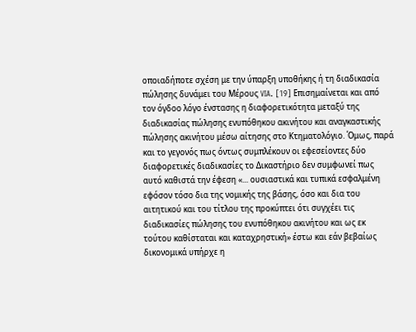οποιαδήποτε σχέση με την ύπαρξη υποθήκης ή τη διαδικασία πώλησης δυνάμει του Μέρους VIA. [19] Επισημαίνεται και από τον όγδοο λόγο ένστασης η διαφορετικότητα μεταξύ της διαδικασίας πώλησης ενυπόθηκου ακινήτου και αναγκαστικής πώλησης ακινήτου μέσω αίτησης στο Κτηματολόγιο. Όμως, παρά και το γεγονός πως όντως συμπλέκουν οι εφεσείοντες δύο διαφορετικές διαδικασίες το Δικαστήριο δεν συμφωνεί πως αυτό καθιστά την έφεση «... ουσιαστικά και τυπικά εσφαλμένη εφόσον τόσο δια της νομικής της βάσης, όσο και δια του αιτητικού και του τίτλου της προκύπτει ότι συγχέει τις διαδικασίες πώλησης του ενυπόθηκου ακινήτου και ως εκ τούτου καθίσταται και καταχρηστική» έστω και εάν βεβαίως δικονομικά υπήρχε η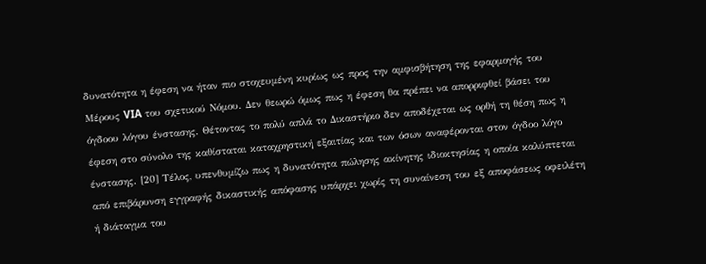δυνατότητα η έφεση να ήταν πιο στοχευμένη κυρίως ως προς την αμφισβήτηση της εφαρμογής του Μέρους VIA του σχετικού Νόμου. Δεν θεωρώ όμως πως η έφεση θα πρέπει να απορριφθεί βάσει του όγδοου λόγου ένστασης. Θέτοντας το πολύ απλά το Δικαστήριο δεν αποδέχεται ως ορθή τη θέση πως η έφεση στο σύνολο της καθίσταται καταχρηστική εξαιτίας και των όσων αναφέρονται στον όγδοο λόγο ένστασης. [20] Τέλος, υπενθυμίζω πως η δυνατότητα πώλησης ακίνητης ιδιοκτησίας η οποία καλύπτεται από επιβάρυνση εγγραφής δικαστικής απόφασης υπάρχει χωρίς τη συναίνεση του εξ αποφάσεως οφειλέτη ή διάταγμα του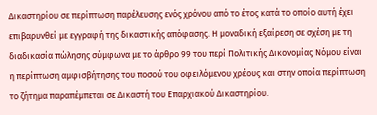Δικαστηρίου σε περίπτωση παρέλευσης ενός χρόνου από το έτος κατά το οποίο αυτή έχει επιβαρυνθεί με εγγραφή της δικαστικής απόφασης. Η μοναδική εξαίρεση σε σχέση με τη διαδικασία πώλησης σύμφωνα με το άρθρο 99 του περί Πολιτικής Δικονομίας Νόμου είναι η περίπτωση αμφισβήτησης του ποσού του οφειλόμενου χρέους και στην οποία περίπτωση το ζήτημα παραπέμπεται σε Δικαστή του Επαρχιακού Δικαστηρίου.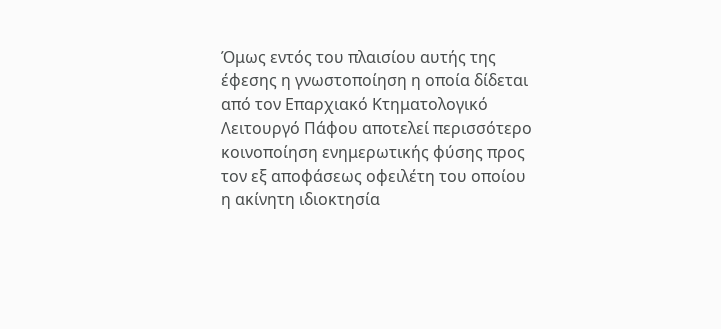Όμως εντός του πλαισίου αυτής της έφεσης η γνωστοποίηση η οποία δίδεται από τον Επαρχιακό Κτηματολογικό Λειτουργό Πάφου αποτελεί περισσότερο κοινοποίηση ενημερωτικής φύσης προς τον εξ αποφάσεως οφειλέτη του οποίου η ακίνητη ιδιοκτησία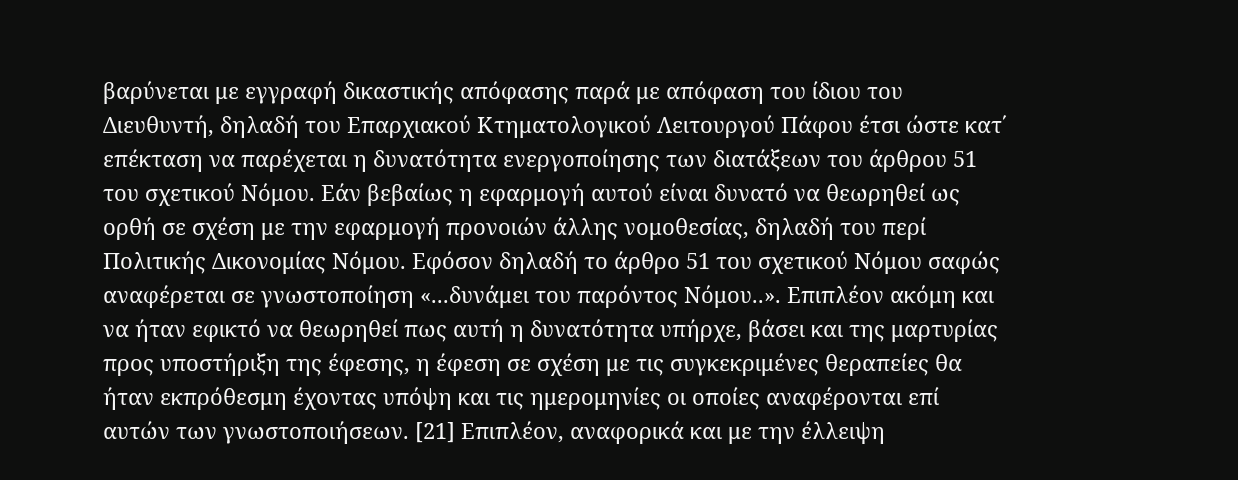βαρύνεται με εγγραφή δικαστικής απόφασης παρά με απόφαση του ίδιου του Διευθυντή, δηλαδή του Επαρχιακού Κτηματολογικού Λειτουργού Πάφου έτσι ώστε κατ΄ επέκταση να παρέχεται η δυνατότητα ενεργοποίησης των διατάξεων του άρθρου 51 του σχετικού Νόμου. Εάν βεβαίως η εφαρμογή αυτού είναι δυνατό να θεωρηθεί ως ορθή σε σχέση με την εφαρμογή προνοιών άλλης νομοθεσίας, δηλαδή του περί Πολιτικής Δικονομίας Νόμου. Εφόσον δηλαδή το άρθρο 51 του σχετικού Νόμου σαφώς αναφέρεται σε γνωστοποίηση «...δυνάμει του παρόντος Νόμου..». Επιπλέον ακόμη και να ήταν εφικτό να θεωρηθεί πως αυτή η δυνατότητα υπήρχε, βάσει και της μαρτυρίας προς υποστήριξη της έφεσης, η έφεση σε σχέση με τις συγκεκριμένες θεραπείες θα ήταν εκπρόθεσμη έχοντας υπόψη και τις ημερομηνίες οι οποίες αναφέρονται επί αυτών των γνωστοποιήσεων. [21] Επιπλέον, αναφορικά και με την έλλειψη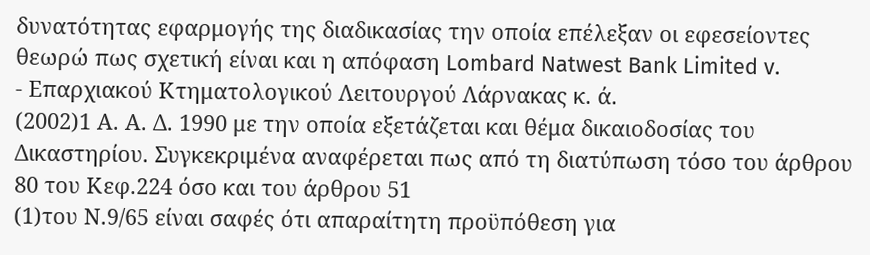δυνατότητας εφαρμογής της διαδικασίας την οποία επέλεξαν οι εφεσείοντες θεωρώ πως σχετική είναι και η απόφαση Lombard Natwest Bank Limited v.
- Επαρχιακού Κτηματολογικού Λειτουργού Λάρνακας κ. ά.
(2002)1 Α. Α. Δ. 1990 με την οποία εξετάζεται και θέμα δικαιοδοσίας του Δικαστηρίου. Συγκεκριμένα αναφέρεται πως από τη διατύπωση τόσο του άρθρου 80 του Κεφ.224 όσο και του άρθρου 51
(1)του Ν.9/65 είναι σαφές ότι απαραίτητη προϋπόθεση για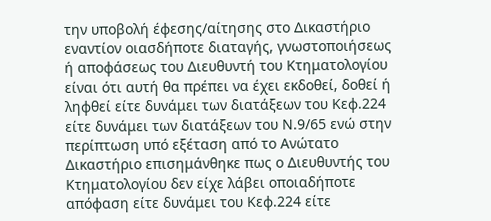την υποβολή έφεσης/αίτησης στο Δικαστήριο εναντίον οιασδήποτε διαταγής, γνωστοποιήσεως ή αποφάσεως του Διευθυντή του Κτηματολογίου είναι ότι αυτή θα πρέπει να έχει εκδοθεί, δοθεί ή ληφθεί είτε δυνάμει των διατάξεων του Κεφ.224 είτε δυνάμει των διατάξεων του Ν.9/65 ενώ στην περίπτωση υπό εξέταση από το Ανώτατο Δικαστήριο επισημάνθηκε πως ο Διευθυντής του Κτηματολογίου δεν είχε λάβει οποιαδήποτε απόφαση είτε δυνάμει του Κεφ.224 είτε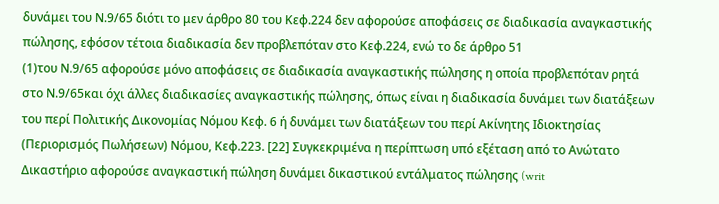δυνάμει του Ν.9/65 διότι το μεν άρθρο 80 του Κεφ.224 δεν αφορούσε αποφάσεις σε διαδικασία αναγκαστικής πώλησης, εφόσον τέτοια διαδικασία δεν προβλεπόταν στο Κεφ.224, ενώ το δε άρθρο 51
(1)του Ν.9/65 αφορούσε μόνο αποφάσεις σε διαδικασία αναγκαστικής πώλησης η οποία προβλεπόταν ρητά στο Ν.9/65και όχι άλλες διαδικασίες αναγκαστικής πώλησης, όπως είναι η διαδικασία δυνάμει των διατάξεων του περί Πολιτικής Δικονομίας Νόμου Κεφ. 6 ή δυνάμει των διατάξεων του περί Ακίνητης Ιδιοκτησίας (Περιορισμός Πωλήσεων) Νόμου, Κεφ.223. [22] Συγκεκριμένα η περίπτωση υπό εξέταση από το Ανώτατο Δικαστήριο αφορούσε αναγκαστική πώληση δυνάμει δικαστικού εντάλματος πώλησης (writ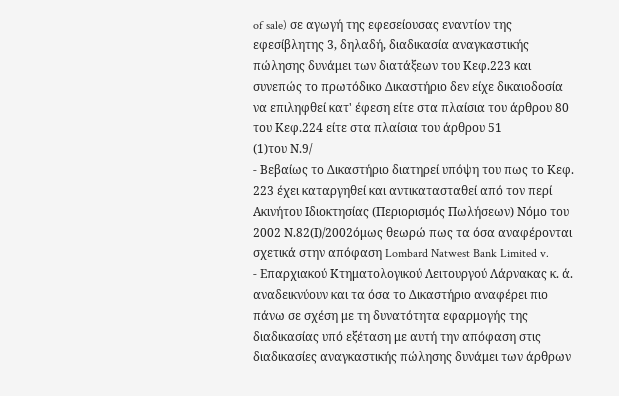of sale) σε αγωγή της εφεσείουσας εναντίον της εφεσίβλητης 3, δηλαδή, διαδικασία αναγκαστικής πώλησης δυνάμει των διατάξεων του Κεφ.223 και συνεπώς το πρωτόδικο Δικαστήριο δεν είχε δικαιοδοσία να επιληφθεί κατ' έφεση είτε στα πλαίσια του άρθρου 80 του Κεφ.224 είτε στα πλαίσια του άρθρου 51
(1)του Ν.9/
- Βεβαίως το Δικαστήριο διατηρεί υπόψη του πως το Κεφ. 223 έχει καταργηθεί και αντικατασταθεί από τον περί Ακινήτου Ιδιοκτησίας (Περιορισμός Πωλήσεων) Νόμο του 2002 Ν.82(Ι)/2002όμως θεωρώ πως τα όσα αναφέρονται σχετικά στην απόφαση Lombard Natwest Bank Limited v.
- Επαρχιακού Κτηματολογικού Λειτουργού Λάρνακας κ. ά. αναδεικνύουν και τα όσα το Δικαστήριο αναφέρει πιο πάνω σε σχέση με τη δυνατότητα εφαρμογής της διαδικασίας υπό εξέταση με αυτή την απόφαση στις διαδικασίες αναγκαστικής πώλησης δυνάμει των άρθρων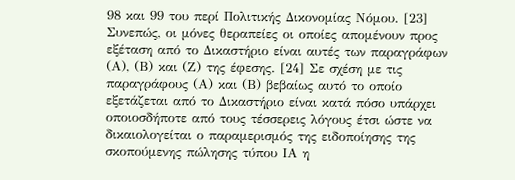98 και 99 του περί Πολιτικής Δικονομίας Νόμου. [23] Συνεπώς, οι μόνες θεραπείες οι οποίες απομένουν προς εξέταση από το Δικαστήριο είναι αυτές των παραγράφων (Α), (Β) και (Ζ) της έφεσης. [24] Σε σχέση με τις παραγράφους (Α) και (Β) βεβαίως αυτό το οποίο εξετάζεται από το Δικαστήριο είναι κατά πόσο υπάρχει οποιοσδήποτε από τους τέσσερεις λόγους έτσι ώστε να δικαιολογείται ο παραμερισμός της ειδοποίησης της σκοπούμενης πώλησης τύπου ΙΑ η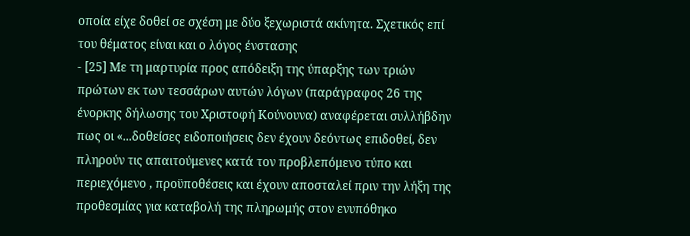οποία είχε δοθεί σε σχέση με δύο ξεχωριστά ακίνητα. Σχετικός επί του θέματος είναι και ο λόγος ένστασης
- [25] Με τη μαρτυρία προς απόδειξη της ύπαρξης των τριών πρώτων εκ των τεσσάρων αυτών λόγων (παράγραφος 26 της ένορκης δήλωσης του Χριστοφή Κούνουνα) αναφέρεται συλλήβδην πως οι «...δοθείσες ειδοποιήσεις δεν έχουν δεόντως επιδοθεί, δεν πληρούν τις απαιτούμενες κατά τον προβλεπόμενο τύπο και περιεχόμενο , προϋποθέσεις και έχουν αποσταλεί πριν την λήξη της προθεσμίας για καταβολή της πληρωμής στον ενυπόθηκο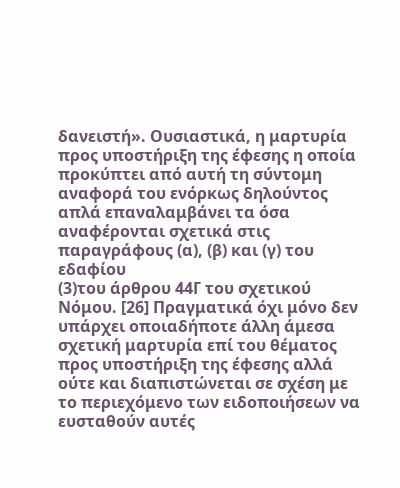δανειστή». Ουσιαστικά, η μαρτυρία προς υποστήριξη της έφεσης η οποία προκύπτει από αυτή τη σύντομη αναφορά του ενόρκως δηλούντος απλά επαναλαμβάνει τα όσα αναφέρονται σχετικά στις παραγράφους (α), (β) και (γ) του εδαφίου
(3)του άρθρου 44Γ του σχετικού Νόμου. [26] Πραγματικά όχι μόνο δεν υπάρχει οποιαδήποτε άλλη άμεσα σχετική μαρτυρία επί του θέματος προς υποστήριξη της έφεσης αλλά ούτε και διαπιστώνεται σε σχέση με το περιεχόμενο των ειδοποιήσεων να ευσταθούν αυτές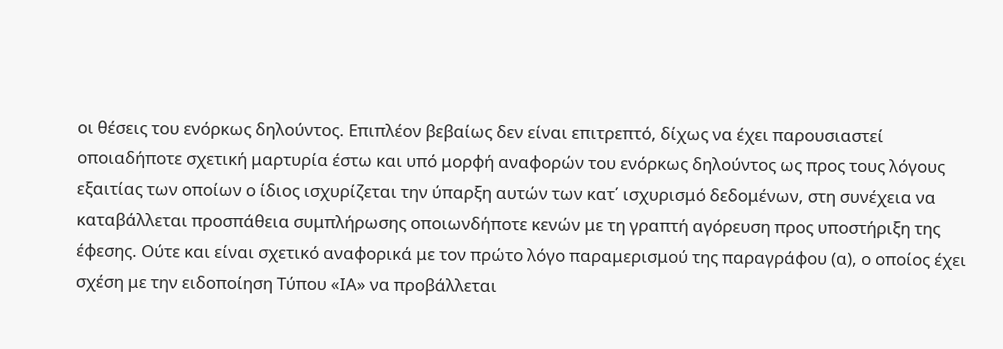οι θέσεις του ενόρκως δηλούντος. Επιπλέον βεβαίως δεν είναι επιτρεπτό, δίχως να έχει παρουσιαστεί οποιαδήποτε σχετική μαρτυρία έστω και υπό μορφή αναφορών του ενόρκως δηλούντος ως προς τους λόγους εξαιτίας των οποίων ο ίδιος ισχυρίζεται την ύπαρξη αυτών των κατ΄ ισχυρισμό δεδομένων, στη συνέχεια να καταβάλλεται προσπάθεια συμπλήρωσης οποιωνδήποτε κενών με τη γραπτή αγόρευση προς υποστήριξη της έφεσης. Ούτε και είναι σχετικό αναφορικά με τον πρώτο λόγο παραμερισμού της παραγράφου (α), ο οποίος έχει σχέση με την ειδοποίηση Τύπου «ΙΑ» να προβάλλεται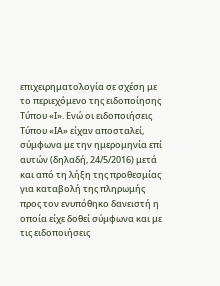επιχειρηματολογία σε σχέση με το περιεχόμενο της ειδοποίησης Τύπου «Ι». Ενώ οι ειδοποιήσεις Τύπου «ΙΑ» είχαν αποσταλεί, σύμφωνα με την ημερομηνία επί αυτών (δηλαδή, 24/5/2016) μετά και από τη λήξη της προθεσμίας για καταβολή της πληρωμής προς τον ενυπόθηκο δανειστή η οποία είχε δοθεί σύμφωνα και με τις ειδοποιήσεις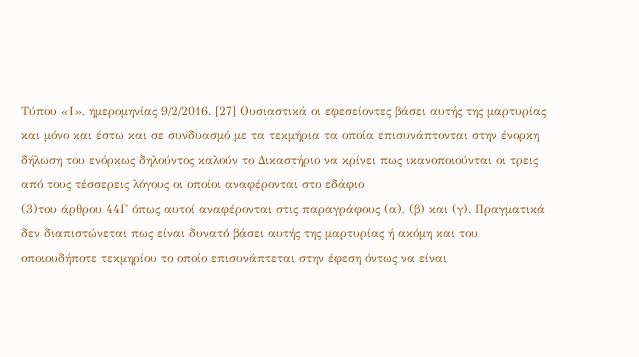Τύπου «Ι», ημερομηνίας 9/2/2016. [27] Ουσιαστικά οι εφεσείοντες βάσει αυτής της μαρτυρίας και μόνο και έστω και σε συνδυασμό με τα τεκμήρια τα οποία επισυνάπτονται στην ένορκη δήλωση του ενόρκως δηλούντος καλούν το Δικαστήριο να κρίνει πως ικανοποιούνται οι τρεις από τους τέσσερεις λόγους οι οποίοι αναφέρονται στο εδάφιο
(3)του άρθρου 44Γ όπως αυτοί αναφέρονται στις παραγράφους (α), (β) και (γ). Πραγματικά δεν διαπιστώνεται πως είναι δυνατό βάσει αυτής της μαρτυρίας ή ακόμη και του οποιουδήποτε τεκμηρίου το οποίο επισυνάπτεται στην έφεση όντως να είναι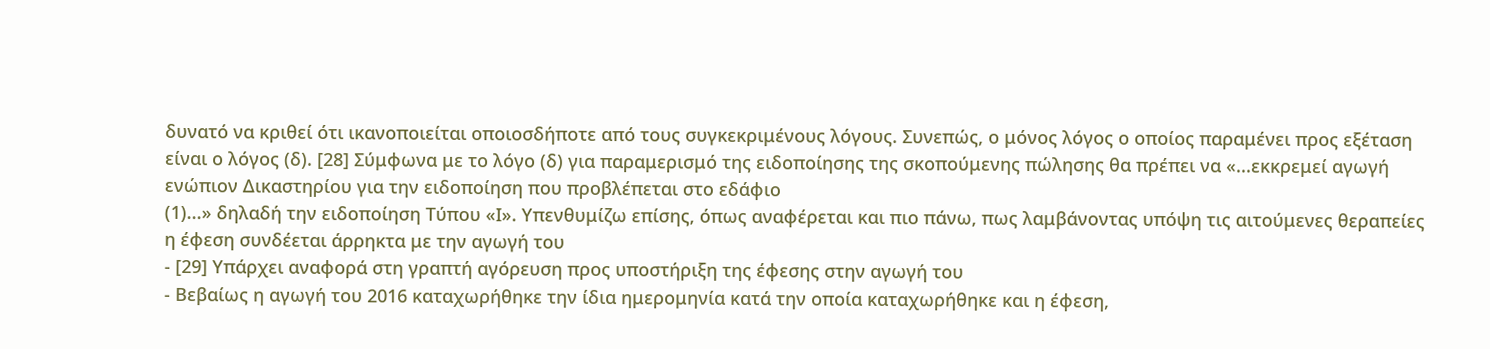δυνατό να κριθεί ότι ικανοποιείται οποιοσδήποτε από τους συγκεκριμένους λόγους. Συνεπώς, ο μόνος λόγος ο οποίος παραμένει προς εξέταση είναι ο λόγος (δ). [28] Σύμφωνα με το λόγο (δ) για παραμερισμό της ειδοποίησης της σκοπούμενης πώλησης θα πρέπει να «...εκκρεμεί αγωγή ενώπιον Δικαστηρίου για την ειδοποίηση που προβλέπεται στο εδάφιο
(1)...» δηλαδή την ειδοποίηση Τύπου «Ι». Υπενθυμίζω επίσης, όπως αναφέρεται και πιο πάνω, πως λαμβάνοντας υπόψη τις αιτούμενες θεραπείες η έφεση συνδέεται άρρηκτα με την αγωγή του
- [29] Υπάρχει αναφορά στη γραπτή αγόρευση προς υποστήριξη της έφεσης στην αγωγή του
- Βεβαίως η αγωγή του 2016 καταχωρήθηκε την ίδια ημερομηνία κατά την οποία καταχωρήθηκε και η έφεση,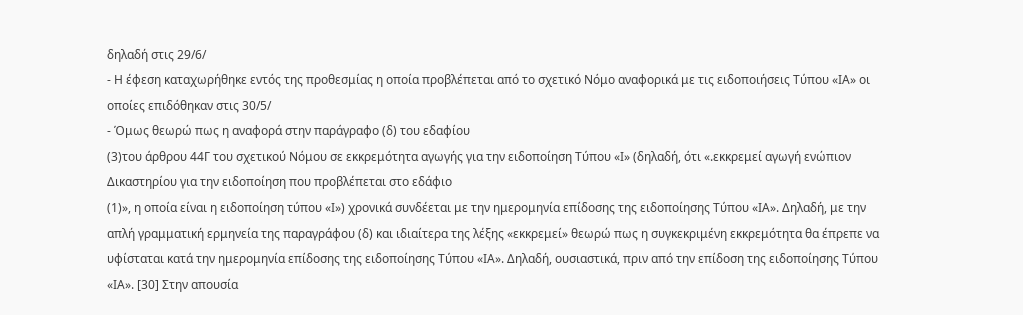δηλαδή στις 29/6/
- Η έφεση καταχωρήθηκε εντός της προθεσμίας η οποία προβλέπεται από το σχετικό Νόμο αναφορικά με τις ειδοποιήσεις Τύπου «ΙΑ» οι οποίες επιδόθηκαν στις 30/5/
- Όμως θεωρώ πως η αναφορά στην παράγραφο (δ) του εδαφίου
(3)του άρθρου 44Γ του σχετικού Νόμου σε εκκρεμότητα αγωγής για την ειδοποίηση Τύπου «Ι» (δηλαδή, ότι «.εκκρεμεί αγωγή ενώπιον Δικαστηρίου για την ειδοποίηση που προβλέπεται στο εδάφιο
(1)», η οποία είναι η ειδοποίηση τύπου «Ι») χρονικά συνδέεται με την ημερομηνία επίδοσης της ειδοποίησης Τύπου «ΙΑ». Δηλαδή, με την απλή γραμματική ερμηνεία της παραγράφου (δ) και ιδιαίτερα της λέξης «εκκρεμεί» θεωρώ πως η συγκεκριμένη εκκρεμότητα θα έπρεπε να υφίσταται κατά την ημερομηνία επίδοσης της ειδοποίησης Τύπου «ΙΑ». Δηλαδή, ουσιαστικά, πριν από την επίδοση της ειδοποίησης Τύπου «ΙΑ». [30] Στην απουσία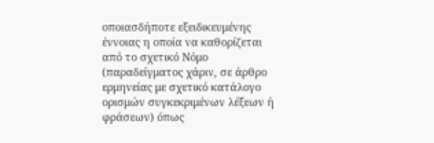οποιασδήποτε εξειδικευμένης έννοιας η οποία να καθορίζεται από το σχετικό Νόμο (παραδείγματος χάριν, σε άρθρο ερμηνείας με σχετικό κατάλογο ορισμών συγκεκριμένων λέξεων ή φράσεων) όπως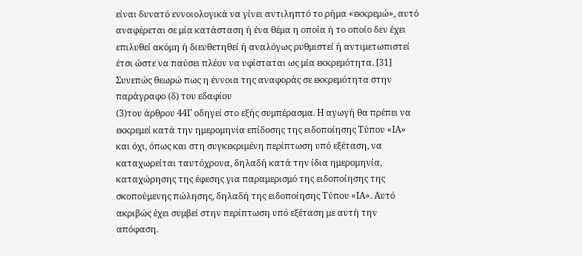είναι δυνατό εννοιολογικά να γίνει αντιληπτό το ρήμα «εκκρεμώ», αυτό αναφέρεται σε μία κατάσταση ή ένα θέμα η οποία ή το οποίο δεν έχει επιλυθεί ακόμη ή διευθετηθεί ή αναλόγως ρυθμιστεί ή αντιμετωπιστεί έτσι ώστε να παύσει πλέον να υφίσταται ως μία εκκρεμότητα. [31] Συνεπώς θεωρώ πως η έννοια της αναφοράς σε εκκρεμότητα στην παράγραφο (δ) του εδαφίου
(3)του άρθρου 44Γ οδηγεί στο εξής συμπέρασμα. Η αγωγή θα πρέπει να εκκρεμεί κατά την ημερομηνία επίδοσης της ειδοποίησης Τύπου «ΙΑ» και όχι, όπως και στη συγκεκριμένη περίπτωση υπό εξέταση, να καταχωρείται ταυτόχρονα, δηλαδή κατά την ίδια ημερομηνία, καταχώρησης της έφεσης για παραμερισμό της ειδοποίησης της σκοπούμενης πώλησης, δηλαδή της ειδοποίησης Τύπου «ΙΑ». Αυτό ακριβώς έχει συμβεί στην περίπτωση υπό εξέταση με αυτή την απόφαση.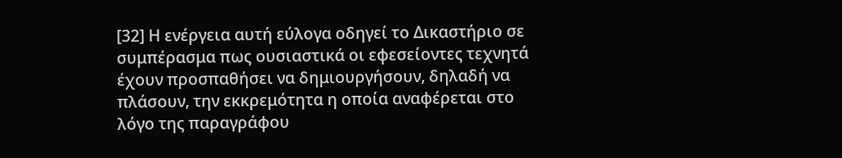[32] Η ενέργεια αυτή εύλογα οδηγεί το Δικαστήριο σε συμπέρασμα πως ουσιαστικά οι εφεσείοντες τεχνητά έχουν προσπαθήσει να δημιουργήσουν, δηλαδή να πλάσουν, την εκκρεμότητα η οποία αναφέρεται στο λόγο της παραγράφου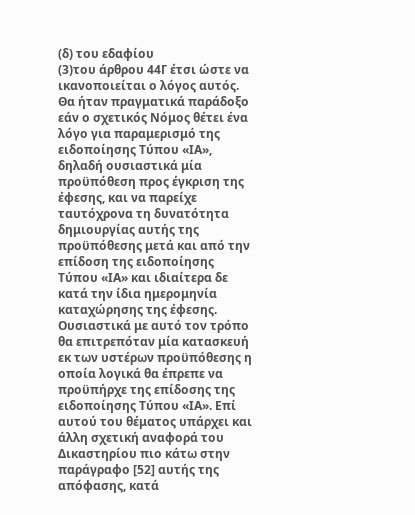(δ) του εδαφίου
(3)του άρθρου 44Γ έτσι ώστε να ικανοποιείται ο λόγος αυτός. Θα ήταν πραγματικά παράδοξο εάν ο σχετικός Νόμος θέτει ένα λόγο για παραμερισμό της ειδοποίησης Τύπου «ΙΑ», δηλαδή ουσιαστικά μία προϋπόθεση προς έγκριση της έφεσης, και να παρείχε ταυτόχρονα τη δυνατότητα δημιουργίας αυτής της προϋπόθεσης μετά και από την επίδοση της ειδοποίησης Τύπου «ΙΑ» και ιδιαίτερα δε κατά την ίδια ημερομηνία καταχώρησης της έφεσης. Ουσιαστικά με αυτό τον τρόπο θα επιτρεπόταν μία κατασκευή εκ των υστέρων προϋπόθεσης η οποία λογικά θα έπρεπε να προϋπήρχε της επίδοσης της ειδοποίησης Τύπου «ΙΑ». Επί αυτού του θέματος υπάρχει και άλλη σχετική αναφορά του Δικαστηρίου πιο κάτω στην παράγραφο [52] αυτής της απόφασης, κατά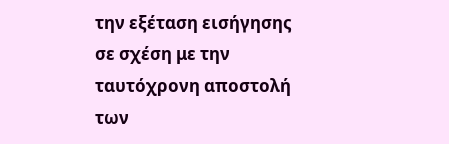την εξέταση εισήγησης σε σχέση με την ταυτόχρονη αποστολή των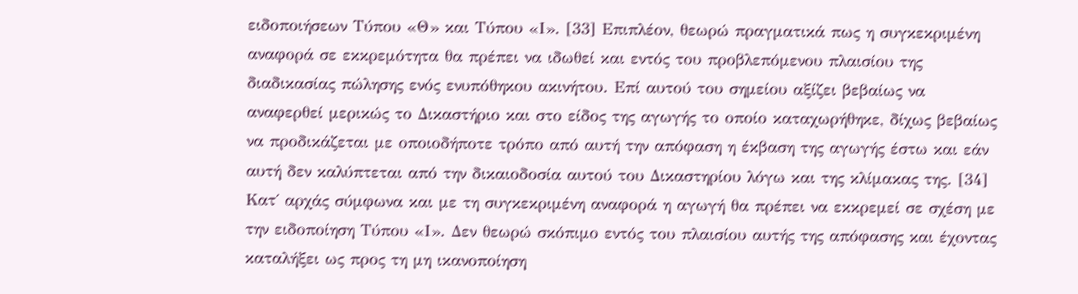ειδοποιήσεων Τύπου «Θ» και Τύπου «Ι». [33] Επιπλέον, θεωρώ πραγματικά πως η συγκεκριμένη αναφορά σε εκκρεμότητα θα πρέπει να ιδωθεί και εντός του προβλεπόμενου πλαισίου της διαδικασίας πώλησης ενός ενυπόθηκου ακινήτου. Επί αυτού του σημείου αξίζει βεβαίως να αναφερθεί μερικώς το Δικαστήριο και στο είδος της αγωγής το οποίο καταχωρήθηκε, δίχως βεβαίως να προδικάζεται με οποιοδήποτε τρόπο από αυτή την απόφαση η έκβαση της αγωγής έστω και εάν αυτή δεν καλύπτεται από την δικαιοδοσία αυτού του Δικαστηρίου λόγω και της κλίμακας της. [34] Κατ΄ αρχάς σύμφωνα και με τη συγκεκριμένη αναφορά η αγωγή θα πρέπει να εκκρεμεί σε σχέση με την ειδοποίηση Τύπου «Ι». Δεν θεωρώ σκόπιμο εντός του πλαισίου αυτής της απόφασης και έχοντας καταλήξει ως προς τη μη ικανοποίηση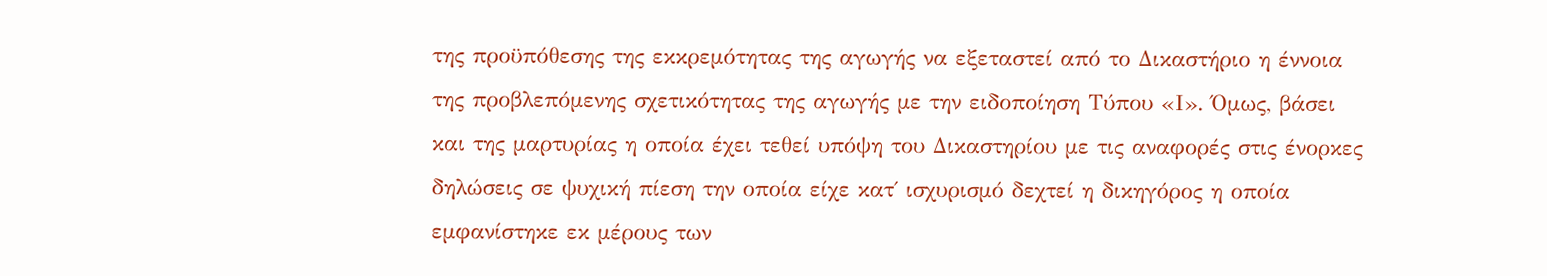της προϋπόθεσης της εκκρεμότητας της αγωγής να εξεταστεί από το Δικαστήριο η έννοια της προβλεπόμενης σχετικότητας της αγωγής με την ειδοποίηση Τύπου «Ι». Όμως, βάσει και της μαρτυρίας η οποία έχει τεθεί υπόψη του Δικαστηρίου με τις αναφορές στις ένορκες δηλώσεις σε ψυχική πίεση την οποία είχε κατ΄ ισχυρισμό δεχτεί η δικηγόρος η οποία εμφανίστηκε εκ μέρους των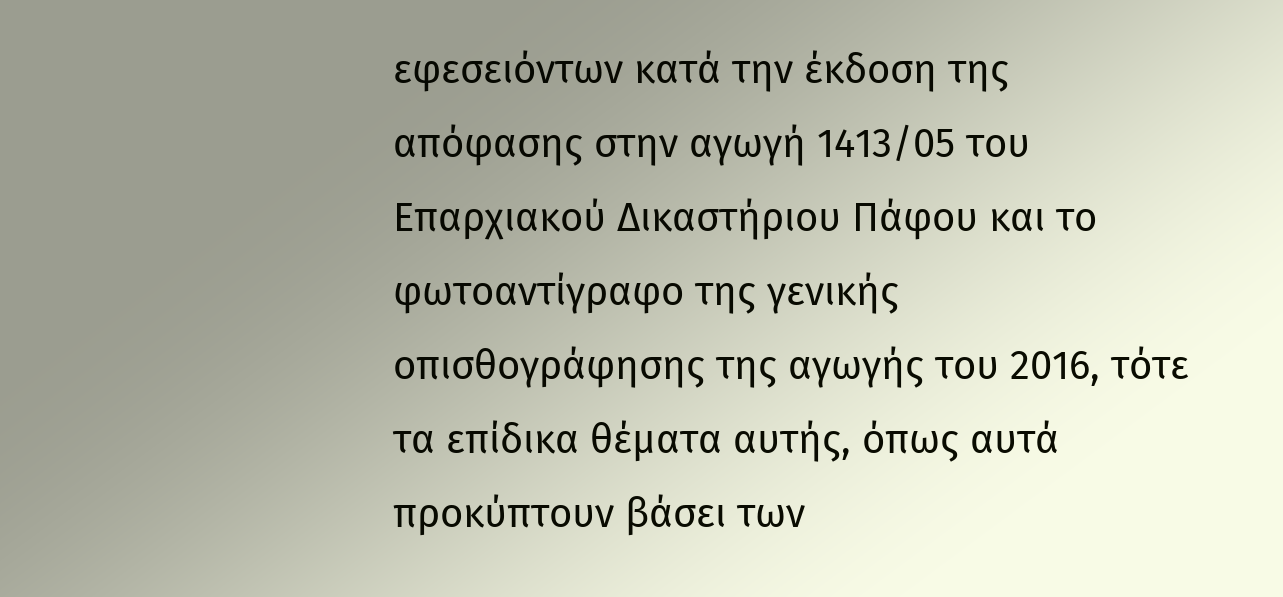εφεσειόντων κατά την έκδοση της απόφασης στην αγωγή 1413/05 του Επαρχιακού Δικαστήριου Πάφου και το φωτοαντίγραφο της γενικής οπισθογράφησης της αγωγής του 2016, τότε τα επίδικα θέματα αυτής, όπως αυτά προκύπτουν βάσει των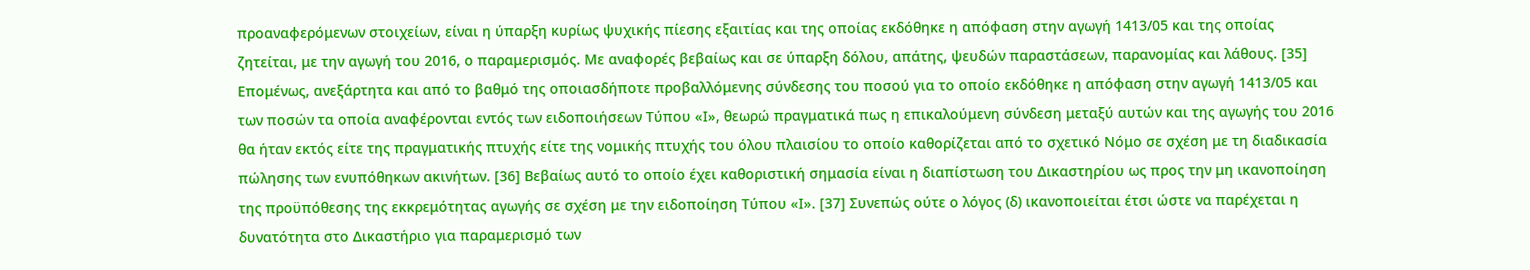προαναφερόμενων στοιχείων, είναι η ύπαρξη κυρίως ψυχικής πίεσης εξαιτίας και της οποίας εκδόθηκε η απόφαση στην αγωγή 1413/05 και της οποίας ζητείται, με την αγωγή του 2016, ο παραμερισμός. Με αναφορές βεβαίως και σε ύπαρξη δόλου, απάτης, ψευδών παραστάσεων, παρανομίας και λάθους. [35] Επομένως, ανεξάρτητα και από το βαθμό της οποιασδήποτε προβαλλόμενης σύνδεσης του ποσού για το οποίο εκδόθηκε η απόφαση στην αγωγή 1413/05 και των ποσών τα οποία αναφέρονται εντός των ειδοποιήσεων Τύπου «Ι», θεωρώ πραγματικά πως η επικαλούμενη σύνδεση μεταξύ αυτών και της αγωγής του 2016 θα ήταν εκτός είτε της πραγματικής πτυχής είτε της νομικής πτυχής του όλου πλαισίου το οποίο καθορίζεται από το σχετικό Νόμο σε σχέση με τη διαδικασία πώλησης των ενυπόθηκων ακινήτων. [36] Βεβαίως αυτό το οποίο έχει καθοριστική σημασία είναι η διαπίστωση του Δικαστηρίου ως προς την μη ικανοποίηση της προϋπόθεσης της εκκρεμότητας αγωγής σε σχέση με την ειδοποίηση Τύπου «Ι». [37] Συνεπώς ούτε ο λόγος (δ) ικανοποιείται έτσι ώστε να παρέχεται η δυνατότητα στο Δικαστήριο για παραμερισμό των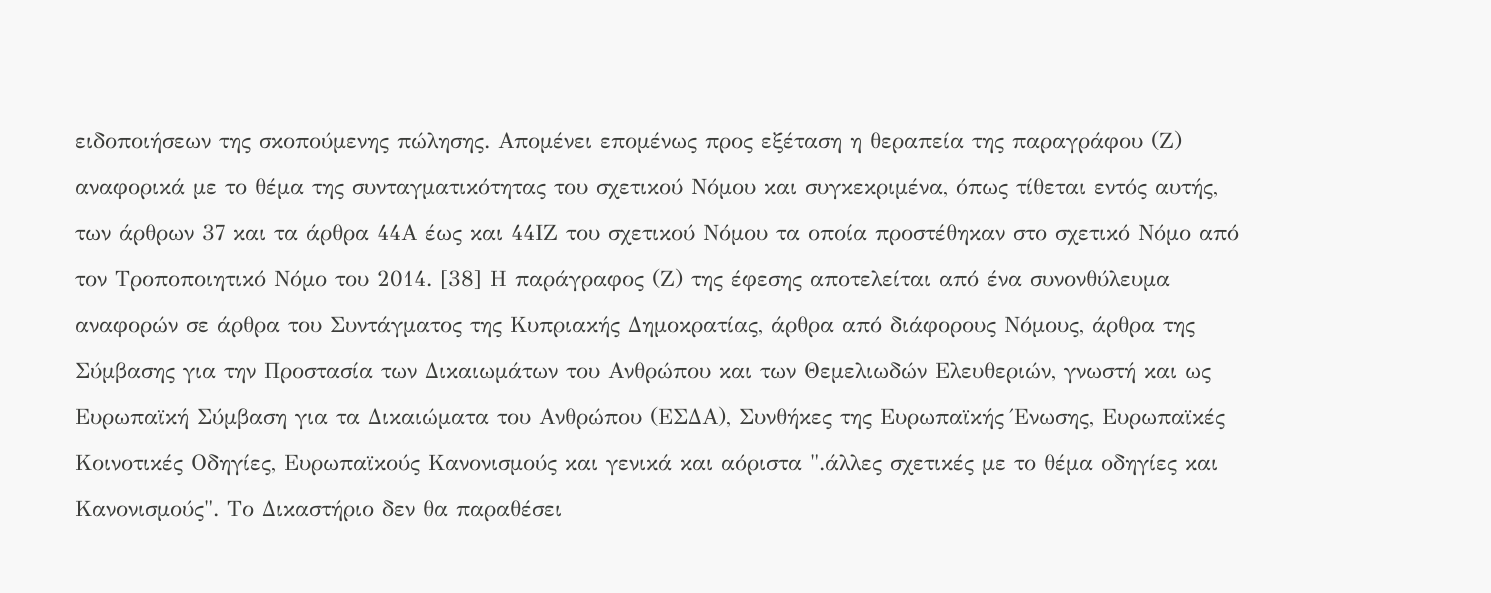ειδοποιήσεων της σκοπούμενης πώλησης. Απομένει επομένως προς εξέταση η θεραπεία της παραγράφου (Ζ) αναφορικά με το θέμα της συνταγματικότητας του σχετικού Νόμου και συγκεκριμένα, όπως τίθεται εντός αυτής, των άρθρων 37 και τα άρθρα 44Α έως και 44ΙΖ του σχετικού Νόμου τα οποία προστέθηκαν στο σχετικό Νόμο από τον Τροποποιητικό Νόμο του 2014. [38] Η παράγραφος (Ζ) της έφεσης αποτελείται από ένα συνονθύλευμα αναφορών σε άρθρα του Συντάγματος της Κυπριακής Δημοκρατίας, άρθρα από διάφορους Νόμους, άρθρα της Σύμβασης για την Προστασία των Δικαιωμάτων του Ανθρώπου και των Θεμελιωδών Ελευθεριών, γνωστή και ως Ευρωπαϊκή Σύμβαση για τα Δικαιώματα του Ανθρώπου (ΕΣΔΑ), Συνθήκες της Ευρωπαϊκής Ένωσης, Ευρωπαϊκές Κοινοτικές Οδηγίες, Ευρωπαϊκούς Κανονισμούς και γενικά και αόριστα ".άλλες σχετικές με το θέμα οδηγίες και Κανονισμούς". Το Δικαστήριο δεν θα παραθέσει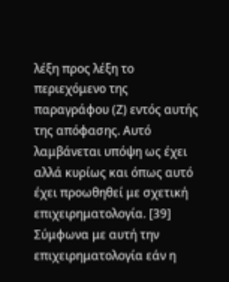λέξη προς λέξη το περιεχόμενο της παραγράφου (Ζ) εντός αυτής της απόφασης. Αυτό λαμβάνεται υπόψη ως έχει αλλά κυρίως και όπως αυτό έχει προωθηθεί με σχετική επιχειρηματολογία. [39] Σύμφωνα με αυτή την επιχειρηματολογία εάν η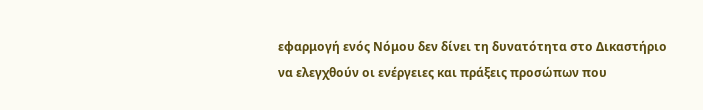εφαρμογή ενός Νόμου δεν δίνει τη δυνατότητα στο Δικαστήριο να ελεγχθούν οι ενέργειες και πράξεις προσώπων που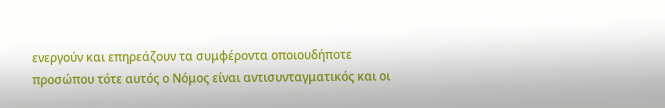ενεργούν και επηρεάζουν τα συμφέροντα οποιουδήποτε προσώπου τότε αυτός ο Νόμος είναι αντισυνταγματικός και οι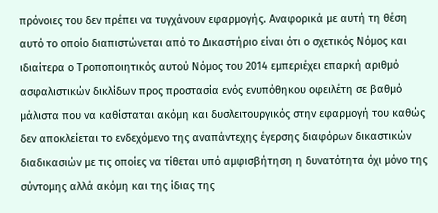πρόνοιες του δεν πρέπει να τυγχάνουν εφαρμογής. Αναφορικά με αυτή τη θέση αυτό το οποίο διαπιστώνεται από το Δικαστήριο είναι ότι ο σχετικός Νόμος και ιδιαίτερα ο Τροποποιητικός αυτού Νόμος του 2014 εμπεριέχει επαρκή αριθμό ασφαλιστικών δικλίδων προς προστασία ενός ενυπόθηκου οφειλέτη σε βαθμό μάλιστα που να καθίσταται ακόμη και δυσλειτουργικός στην εφαρμογή του καθώς δεν αποκλείεται το ενδεχόμενο της αναπάντεχης έγερσης διαφόρων δικαστικών διαδικασιών με τις οποίες να τίθεται υπό αμφισβήτηση η δυνατότητα όχι μόνο της σύντομης αλλά ακόμη και της ίδιας της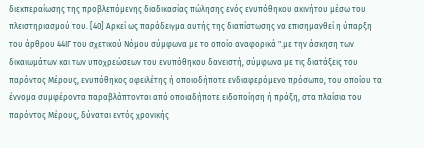διεκπεραίωσης της προβλεπόμενης διαδικασίας πώλησης ενός ενυπόθηκου ακινήτου μέσω του πλειστηριασμού του. [40] Αρκεί ως παράδειγμα αυτής της διαπίστωσης να επισημανθεί η ύπαρξη του άρθρου 44ΙΓ του σχετικού Νόμου σύμφωνα με το οποίο αναφορικά ".µε την άσκηση των δικαιωµάτων και των υποχρεώσεων του ενυπόθηκου δανειστή, σύµφωνα µε τις διατάξεις του παρόντος Μέρους, ενυπόθηκος οφειλέτης ή οποιοδήποτε ενδιαφερόµενο πρόσωπο, του οποίου τα έννοµα συµφέροντα παραβλάπτονται από οποιαδήποτε ειδοποίηση ή πράξη, στα πλαίσια του παρόντος Μέρους, δύναται εντός χρονικής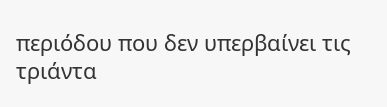περιόδου που δεν υπερβαίνει τις τριάντα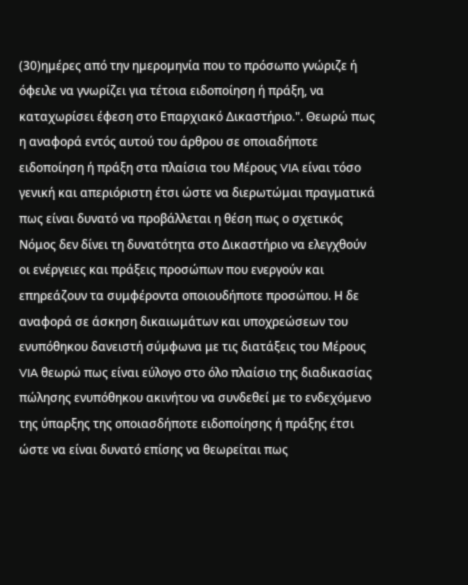(30)ηµέρες από την ηµεροµηνία που το πρόσωπο γνώριζε ή όφειλε να γνωρίζει για τέτοια ειδοποίηση ή πράξη, να καταχωρίσει έφεση στο Επαρχιακό ∆ικαστήριο.". Θεωρώ πως η αναφορά εντός αυτού του άρθρου σε οποιαδήποτε ειδοποίηση ή πράξη στα πλαίσια του Μέρους VIA είναι τόσο γενική και απεριόριστη έτσι ώστε να διερωτώμαι πραγματικά πως είναι δυνατό να προβάλλεται η θέση πως ο σχετικός Νόμος δεν δίνει τη δυνατότητα στο Δικαστήριο να ελεγχθούν οι ενέργειες και πράξεις προσώπων που ενεργούν και επηρεάζουν τα συμφέροντα οποιουδήποτε προσώπου. Η δε αναφορά σε άσκηση δικαιωμάτων και υποχρεώσεων του ενυπόθηκου δανειστή σύμφωνα με τις διατάξεις του Μέρους VIA θεωρώ πως είναι εύλογο στο όλο πλαίσιο της διαδικασίας πώλησης ενυπόθηκου ακινήτου να συνδεθεί με το ενδεχόμενο της ύπαρξης της οποιασδήποτε ειδοποίησης ή πράξης έτσι ώστε να είναι δυνατό επίσης να θεωρείται πως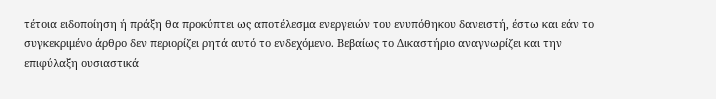τέτοια ειδοποίηση ή πράξη θα προκύπτει ως αποτέλεσμα ενεργειών του ενυπόθηκου δανειστή, έστω και εάν το συγκεκριμένο άρθρο δεν περιορίζει ρητά αυτό το ενδεχόμενο. Βεβαίως το Δικαστήριο αναγνωρίζει και την επιφύλαξη ουσιαστικά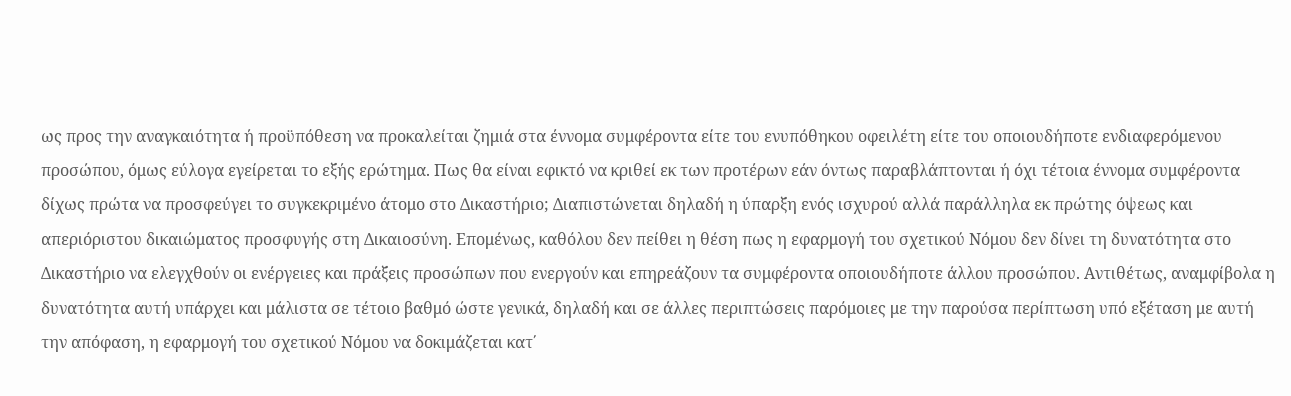ως προς την αναγκαιότητα ή προϋπόθεση να προκαλείται ζημιά στα έννομα συμφέροντα είτε του ενυπόθηκου οφειλέτη είτε του οποιουδήποτε ενδιαφερόμενου προσώπου, όμως εύλογα εγείρεται το εξής ερώτημα. Πως θα είναι εφικτό να κριθεί εκ των προτέρων εάν όντως παραβλάπτονται ή όχι τέτοια έννομα συμφέροντα δίχως πρώτα να προσφεύγει το συγκεκριμένο άτομο στο Δικαστήριο; Διαπιστώνεται δηλαδή η ύπαρξη ενός ισχυρού αλλά παράλληλα εκ πρώτης όψεως και απεριόριστου δικαιώματος προσφυγής στη Δικαιοσύνη. Επομένως, καθόλου δεν πείθει η θέση πως η εφαρμογή του σχετικού Νόμου δεν δίνει τη δυνατότητα στο Δικαστήριο να ελεγχθούν οι ενέργειες και πράξεις προσώπων που ενεργούν και επηρεάζουν τα συμφέροντα οποιουδήποτε άλλου προσώπου. Αντιθέτως, αναμφίβολα η δυνατότητα αυτή υπάρχει και μάλιστα σε τέτοιο βαθμό ώστε γενικά, δηλαδή και σε άλλες περιπτώσεις παρόμοιες με την παρούσα περίπτωση υπό εξέταση με αυτή την απόφαση, η εφαρμογή του σχετικού Νόμου να δοκιμάζεται κατ΄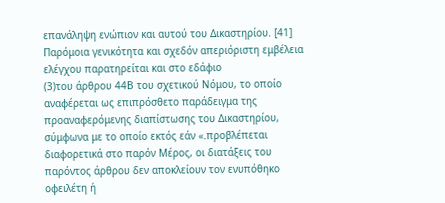επανάληψη ενώπιον και αυτού του Δικαστηρίου. [41] Παρόμοια γενικότητα και σχεδόν απεριόριστη εμβέλεια ελέγχου παρατηρείται και στο εδάφιο
(3)του άρθρου 44Β του σχετικού Νόμου, το οποίο αναφέρεται ως επιπρόσθετο παράδειγμα της προαναφερόμενης διαπίστωσης του Δικαστηρίου, σύμφωνα με το οποίο εκτός εάν «.προβλέπεται διαφορετικά στο παρόν Μέρος, οι διατάξεις του παρόντος άρθρου δεν αποκλείουν τον ενυπόθηκο οφειλέτη ή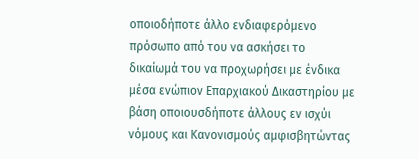οποιοδήποτε άλλο ενδιαφερόµενο πρόσωπο από του να ασκήσει το δικαίωµά του να προχωρήσει µε ένδικα µέσα ενώπιον Επαρχιακού ∆ικαστηρίου µε βάση οποιουσδήποτε άλλους εν ισχύι νόµους και Κανονισµούς αµφισβητώντας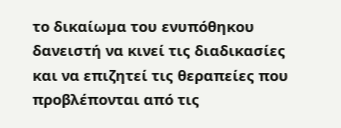το δικαίωµα του ενυπόθηκου δανειστή να κινεί τις διαδικασίες και να επιζητεί τις θεραπείες που προβλέπονται από τις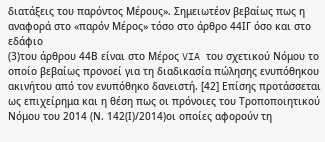διατάξεις του παρόντος Μέρους». Σημειωτέον βεβαίως πως η αναφορά στο «παρόν Μέρος» τόσο στο άρθρο 44ΙΓ όσο και στο εδάφιο
(3)του άρθρου 44Β είναι στο Μέρος VIA του σχετικού Νόμου το οποίο βεβαίως προνοεί για τη διαδικασία πώλησης ενυπόθηκου ακινήτου από τον ενυπόθηκο δανειστή. [42] Επίσης προτάσσεται ως επιχείρημα και η θέση πως οι πρόνοιες του Τροποποιητικού Νόμου του 2014 (Ν. 142(Ι)/2014)οι οποίες αφορούν τη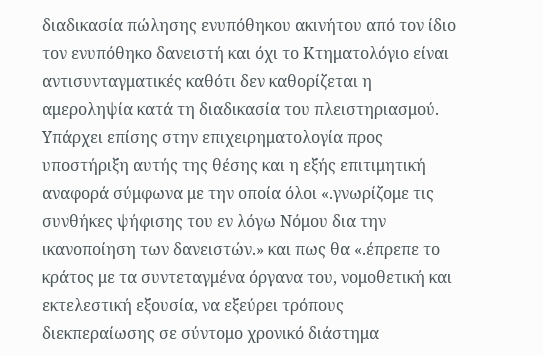διαδικασία πώλησης ενυπόθηκου ακινήτου από τον ίδιο τον ενυπόθηκο δανειστή και όχι το Κτηματολόγιο είναι αντισυνταγματικές καθότι δεν καθορίζεται η αμεροληψία κατά τη διαδικασία του πλειστηριασμού. Υπάρχει επίσης στην επιχειρηματολογία προς υποστήριξη αυτής της θέσης και η εξής επιτιμητική αναφορά σύμφωνα με την οποία όλοι «.γνωρίζομε τις συνθήκες ψήφισης του εν λόγω Νόμου δια την ικανοποίηση των δανειστών.» και πως θα «.έπρεπε το κράτος με τα συντεταγμένα όργανα του, νομοθετική και εκτελεστική εξουσία, να εξεύρει τρόπους διεκπεραίωσης σε σύντομο χρονικό διάστημα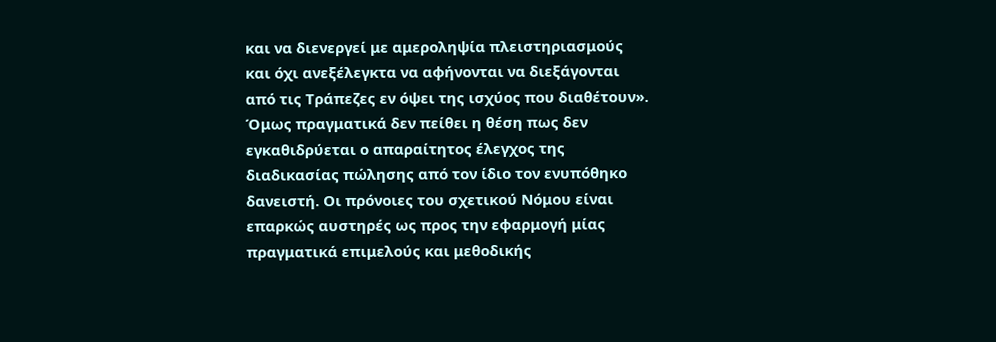και να διενεργεί με αμεροληψία πλειστηριασμούς και όχι ανεξέλεγκτα να αφήνονται να διεξάγονται από τις Τράπεζες εν όψει της ισχύος που διαθέτουν». Όμως πραγματικά δεν πείθει η θέση πως δεν εγκαθιδρύεται ο απαραίτητος έλεγχος της διαδικασίας πώλησης από τον ίδιο τον ενυπόθηκο δανειστή. Οι πρόνοιες του σχετικού Νόμου είναι επαρκώς αυστηρές ως προς την εφαρμογή μίας πραγματικά επιμελούς και μεθοδικής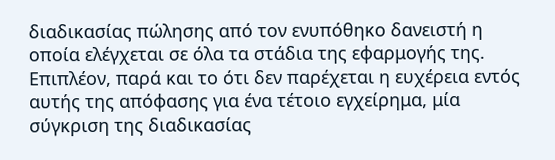διαδικασίας πώλησης από τον ενυπόθηκο δανειστή η οποία ελέγχεται σε όλα τα στάδια της εφαρμογής της. Επιπλέον, παρά και το ότι δεν παρέχεται η ευχέρεια εντός αυτής της απόφασης για ένα τέτοιο εγχείρημα, μία σύγκριση της διαδικασίας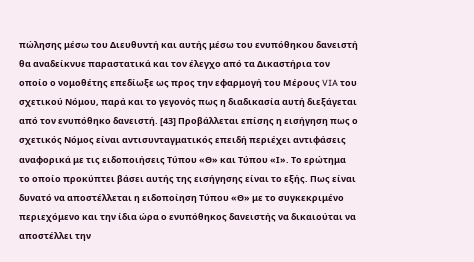πώλησης μέσω του Διευθυντή και αυτής μέσω του ενυπόθηκου δανειστή θα αναδείκνυε παραστατικά και τον έλεγχο από τα Δικαστήρια τον οποίο ο νομοθέτης επεδίωξε ως προς την εφαρμογή του Μέρους VIA του σχετικού Νόμου, παρά και το γεγονός πως η διαδικασία αυτή διεξάγεται από τον ενυπόθηκο δανειστή. [43] Προβάλλεται επίσης η εισήγηση πως ο σχετικός Νόμος είναι αντισυνταγματικός επειδή περιέχει αντιφάσεις αναφορικά με τις ειδοποιήσεις Τύπου «Θ» και Τύπου «Ι». Το ερώτημα το οποίο προκύπτει βάσει αυτής της εισήγησης είναι το εξής. Πως είναι δυνατό να αποστέλλεται η ειδοποίηση Τύπου «Θ» με το συγκεκριμένο περιεχόμενο και την ίδια ώρα ο ενυπόθηκος δανειστής να δικαιούται να αποστέλλει την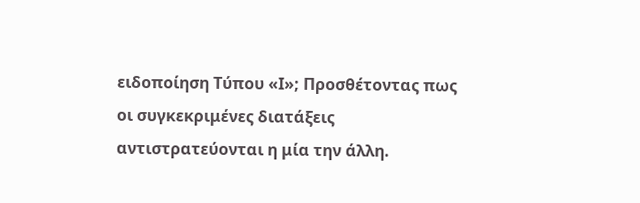ειδοποίηση Τύπου «Ι»; Προσθέτοντας πως οι συγκεκριμένες διατάξεις αντιστρατεύονται η μία την άλλη.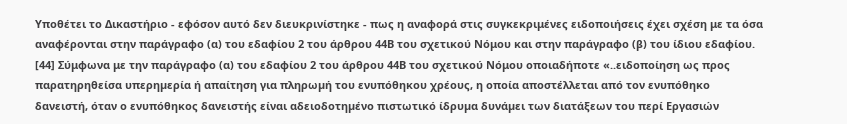Υποθέτει το Δικαστήριο - εφόσον αυτό δεν διευκρινίστηκε - πως η αναφορά στις συγκεκριμένες ειδοποιήσεις έχει σχέση με τα όσα αναφέρονται στην παράγραφο (α) του εδαφίου 2 του άρθρου 44Β του σχετικού Νόμου και στην παράγραφο (β) του ίδιου εδαφίου. [44] Σύμφωνα με την παράγραφο (α) του εδαφίου 2 του άρθρου 44Β του σχετικού Νόμου οποιαδήποτε «..ειδοποίηση ως προς παρατηρηθείσα υπερηµερία ή απαίτηση για πληρωµή του ενυπόθηκου χρέους, η οποία αποστέλλεται από τον ενυπόθηκο δανειστή, όταν ο ενυπόθηκος δανειστής είναι αδειοδοτηµένο πιστωτικό ίδρυµα δυνάµει των διατάξεων του περί Εργασιών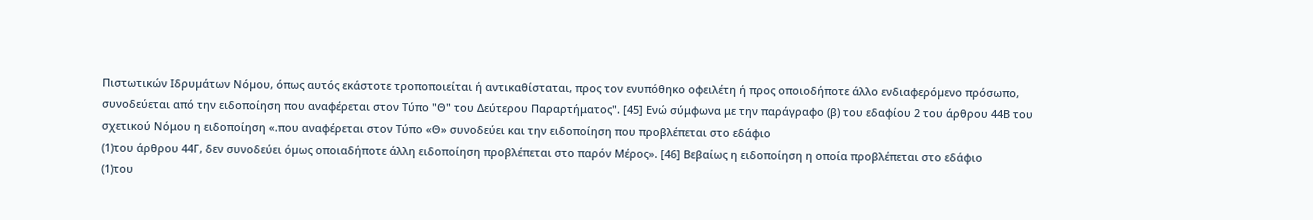Πιστωτικών Ιδρυµάτων Νόµου, όπως αυτός εκάστοτε τροποποιείται ή αντικαθίσταται, προς τον ενυπόθηκο οφειλέτη ή προς οποιοδήποτε άλλο ενδιαφερόµενο πρόσωπο, συνοδεύεται από την ειδοποίηση που αναφέρεται στον Τύπο "Θ" του Δεύτερου Παραρτήματος". [45] Ενώ σύμφωνα με την παράγραφο (β) του εδαφίου 2 του άρθρου 44Β του σχετικού Νόμου η ειδοποίηση «.που αναφέρεται στον Τύπο «Θ» συνοδεύει και την ειδοποίηση που προβλέπεται στο εδάφιο
(1)του άρθρου 44Γ, δεν συνοδεύει όµως οποιαδήποτε άλλη ειδοποίηση προβλέπεται στο παρόν Μέρος». [46] Βεβαίως η ειδοποίηση η οποία προβλέπεται στο εδάφιο
(1)του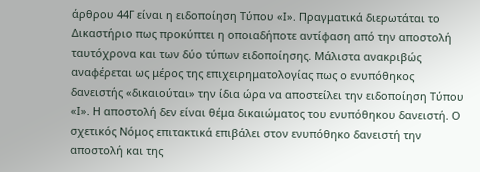άρθρου 44Γ είναι η ειδοποίηση Τύπου «Ι». Πραγματικά διερωτάται το Δικαστήριο πως προκύπτει η οποιαδήποτε αντίφαση από την αποστολή ταυτόχρονα και των δύο τύπων ειδοποίησης. Μάλιστα ανακριβώς αναφέρεται ως μέρος της επιχειρηματολογίας πως ο ενυπόθηκος δανειστής «δικαιούται» την ίδια ώρα να αποστείλει την ειδοποίηση Τύπου «Ι». Η αποστολή δεν είναι θέμα δικαιώματος του ενυπόθηκου δανειστή. Ο σχετικός Νόμος επιτακτικά επιβάλει στον ενυπόθηκο δανειστή την αποστολή και της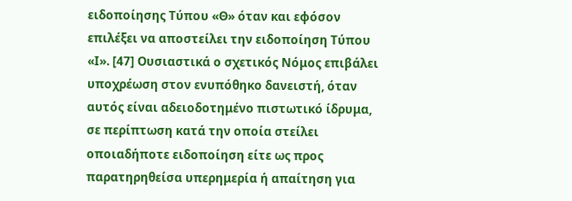ειδοποίησης Τύπου «Θ» όταν και εφόσον επιλέξει να αποστείλει την ειδοποίηση Τύπου «Ι». [47] Ουσιαστικά ο σχετικός Νόμος επιβάλει υποχρέωση στον ενυπόθηκο δανειστή, όταν αυτός είναι αδειοδοτημένο πιστωτικό ίδρυμα, σε περίπτωση κατά την οποία στείλει οποιαδήποτε ειδοποίηση είτε ως προς παρατηρηθείσα υπερημερία ή απαίτηση για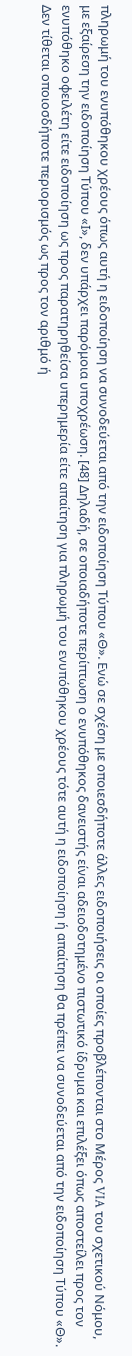πληρωμή του ενυπόθηκου χρέους όπως αυτή η ειδοποίηση να συνοδεύεται από την ειδοποίηση Τύπου «Θ». Ενώ σε σχέση με οποιεσδήποτε άλλες ειδοποιήσεις οι οποίες προβλέπονται στο Μέρος VIA του σχετικού Νόμου, με εξαίρεση την ειδοποίηση Τύπου «Ι», δεν υπάρχει παρόμοια υποχρέωση. [48] Δηλαδή, σε οποιαδήποτε περίπτωση ο ενυπόθηκος δανειστής είναι αδειοδοτημένο πιστωτικό ίδρυμα και επιλέξει όπως αποστείλει προς τον ενυπόθηκο οφειλέτη είτε ειδοποίηση ως προς παρατηρηθείσα υπερημερία είτε απαίτηση για πληρωμή του ενυπόθηκου χρέους τότε αυτή η ειδοποίηση ή απαίτηση θα πρέπει να συνοδεύεται από την ειδοποίηση Τύπου «Θ». Δεν τίθεται οποιοσδήποτε περιορισμός ως προς τον αριθμό ή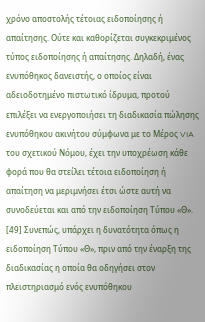χρόνο αποστολής τέτοιας ειδοποίησης ή απαίτησης. Ούτε και καθορίζεται συγκεκριμένος τύπος ειδοποίησης ή απαίτησης. Δηλαδή, ένας ενυπόθηκος δανειστής, ο οποίος είναι αδειοδοτημένο πιστωτικό ίδρυμα, προτού επιλέξει να ενεργοποιήσει τη διαδικασία πώλησης ενυπόθηκου ακινήτου σύμφωνα με το Μέρος VIA του σχετικού Νόμου, έχει την υποχρέωση κάθε φορά που θα στείλει τέτοια ειδοποίηση ή απαίτηση να μεριμνήσει έτσι ώστε αυτή να συνοδεύεται και από την ειδοποίηση Τύπου «Θ». [49] Συνεπώς, υπάρχει η δυνατότητα όπως η ειδοποίηση Τύπου «Θ», πριν από την έναρξη της διαδικασίας η οποία θα οδηγήσει στον πλειστηριασμό ενός ενυπόθηκου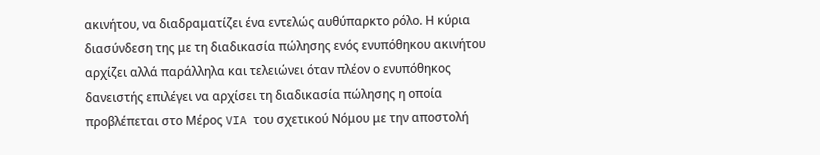ακινήτου, να διαδραματίζει ένα εντελώς αυθύπαρκτο ρόλο. Η κύρια διασύνδεση της με τη διαδικασία πώλησης ενός ενυπόθηκου ακινήτου αρχίζει αλλά παράλληλα και τελειώνει όταν πλέον ο ενυπόθηκος δανειστής επιλέγει να αρχίσει τη διαδικασία πώλησης η οποία προβλέπεται στο Μέρος VIA του σχετικού Νόμου με την αποστολή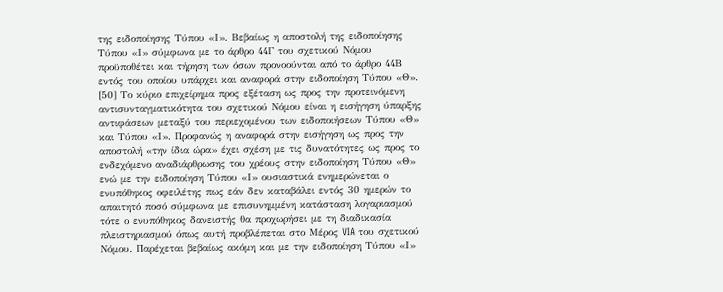της ειδοποίησης Τύπου «Ι». Βεβαίως η αποστολή της ειδοποίησης Τύπου «Ι» σύμφωνα με το άρθρο 44Γ του σχετικού Νόμου προϋποθέτει και τήρηση των όσων προνοούνται από το άρθρο 44Β εντός του οποίου υπάρχει και αναφορά στην ειδοποίηση Τύπου «Θ». [50] Το κύριο επιχείρημα προς εξέταση ως προς την προτεινόμενη αντισυνταγματικότητα του σχετικού Νόμου είναι η εισήγηση ύπαρξης αντιφάσεων μεταξύ του περιεχομένου των ειδοποιήσεων Τύπου «Θ» και Τύπου «Ι». Προφανώς η αναφορά στην εισήγηση ως προς την αποστολή «την ίδια ώρα» έχει σχέση με τις δυνατότητες ως προς το ενδεχόμενο αναδιάρθρωσης του χρέους στην ειδοποίηση Τύπου «Θ» ενώ με την ειδοποίηση Τύπου «Ι» ουσιαστικά ενημερώνεται ο ενυπόθηκος οφειλέτης πως εάν δεν καταβάλει εντός 30 ημερών το απαιτητό ποσό σύμφωνα με επισυνημμένη κατάσταση λογαριασμού τότε ο ενυπόθηκος δανειστής θα προχωρήσει με τη διαδικασία πλειστηριασμού όπως αυτή προβλέπεται στο Μέρος VIA του σχετικού Νόμου. Παρέχεται βεβαίως ακόμη και με την ειδοποίηση Τύπου «Ι»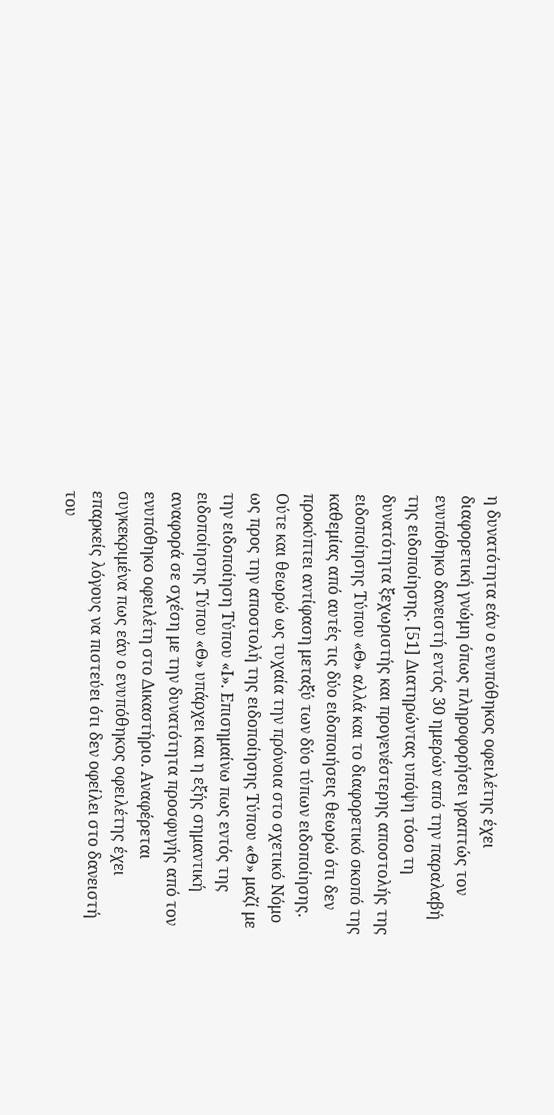η δυνατότητα εάν ο ενυπόθηκος οφειλέτης έχει διαφορετική γνώμη όπως πληροφορήσει γραπτώς τον ενυπόθηκο δανειστή εντός 30 ημερών από την παραλαβή της ειδοποίησης. [51] Διατηρώντας υπόψη τόσο τη δυνατότητα ξεχωριστής και προγενέστερης αποστολής της ειδοποίησης Τύπου «Θ» αλλά και το διαφορετικό σκοπό της καθεμίας από αυτές τις δύο ειδοποιήσεις θεωρώ ότι δεν προκύπτει αντίφαση μεταξύ των δύο τύπων ειδοποίησης. Ούτε και θεωρώ ως τυχαία την πρόνοια στο σχετικό Νόμο ως προς την αποστολή της ειδοποίησης Τύπου «Θ» μαζί με την ειδοποίηση Τύπου «Ι». Επισημαίνω πως εντός της ειδοποίησης Τύπου «Θ» υπάρχει και η εξής σημαντική αναφορά σε σχέση με την δυνατότητα προσφυγής από τον ενυπόθηκο οφειλέτη στο Δικαστήριο. Αναφέρεται συγκεκριμένα πως εάν ο ενυπόθηκος οφειλέτης έχει επαρκείς λόγους να πιστεύει ότι δεν οφείλει στο δανειστή του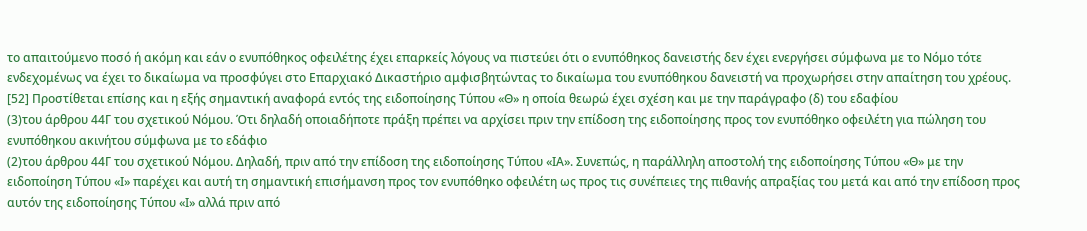το απαιτούμενο ποσό ή ακόμη και εάν ο ενυπόθηκος οφειλέτης έχει επαρκείς λόγους να πιστεύει ότι ο ενυπόθηκος δανειστής δεν έχει ενεργήσει σύμφωνα με το Νόμο τότε ενδεχομένως να έχει το δικαίωμα να προσφύγει στο Επαρχιακό Δικαστήριο αμφισβητώντας το δικαίωμα του ενυπόθηκου δανειστή να προχωρήσει στην απαίτηση του χρέους. [52] Προστίθεται επίσης και η εξής σημαντική αναφορά εντός της ειδοποίησης Τύπου «Θ» η οποία θεωρώ έχει σχέση και με την παράγραφο (δ) του εδαφίου
(3)του άρθρου 44Γ του σχετικού Νόμου. Ότι δηλαδή οποιαδήποτε πράξη πρέπει να αρχίσει πριν την επίδοση της ειδοποίησης προς τον ενυπόθηκο οφειλέτη για πώληση του ενυπόθηκου ακινήτου σύμφωνα με το εδάφιο
(2)του άρθρου 44Γ του σχετικού Νόμου. Δηλαδή, πριν από την επίδοση της ειδοποίησης Τύπου «ΙΑ». Συνεπώς, η παράλληλη αποστολή της ειδοποίησης Τύπου «Θ» με την ειδοποίηση Τύπου «Ι» παρέχει και αυτή τη σημαντική επισήμανση προς τον ενυπόθηκο οφειλέτη ως προς τις συνέπειες της πιθανής απραξίας του μετά και από την επίδοση προς αυτόν της ειδοποίησης Τύπου «Ι» αλλά πριν από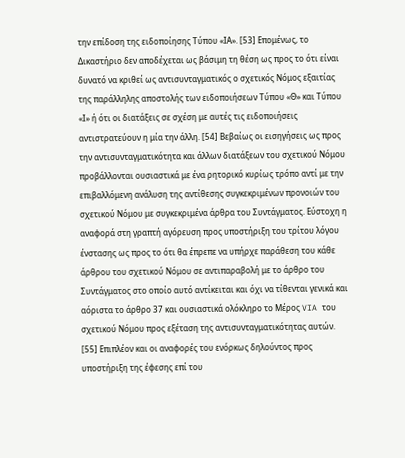την επίδοση της ειδοποίησης Τύπου «ΙΑ». [53] Επομένως, το Δικαστήριο δεν αποδέχεται ως βάσιμη τη θέση ως προς το ότι είναι δυνατό να κριθεί ως αντισυνταγματικός ο σχετικός Νόμος εξαιτίας της παράλληλης αποστολής των ειδοποιήσεων Τύπου «Θ» και Τύπου «Ι» ή ότι οι διατάξεις σε σχέση με αυτές τις ειδοποιήσεις αντιστρατεύουν η μία την άλλη. [54] Βεβαίως οι εισηγήσεις ως προς την αντισυνταγματικότητα και άλλων διατάξεων του σχετικού Νόμου προβάλλονται ουσιαστικά με ένα ρητορικό κυρίως τρόπο αντί με την επιβαλλόμενη ανάλυση της αντίθεσης συγκεκριμένων προνοιών του σχετικού Νόμου με συγκεκριμένα άρθρα του Συντάγματος. Εύστοχη η αναφορά στη γραπτή αγόρευση προς υποστήριξη του τρίτου λόγου ένστασης ως προς το ότι θα έπρεπε να υπήρχε παράθεση του κάθε άρθρου του σχετικού Νόμου σε αντιπαραβολή με το άρθρο του Συντάγματος στο οποίο αυτό αντίκειται και όχι να τίθενται γενικά και αόριστα το άρθρο 37 και ουσιαστικά ολόκληρο το Μέρος VIA του σχετικού Νόμου προς εξέταση της αντισυνταγματικότητας αυτών. [55] Επιπλέον και οι αναφορές του ενόρκως δηλούντος προς υποστήριξη της έφεσης επί του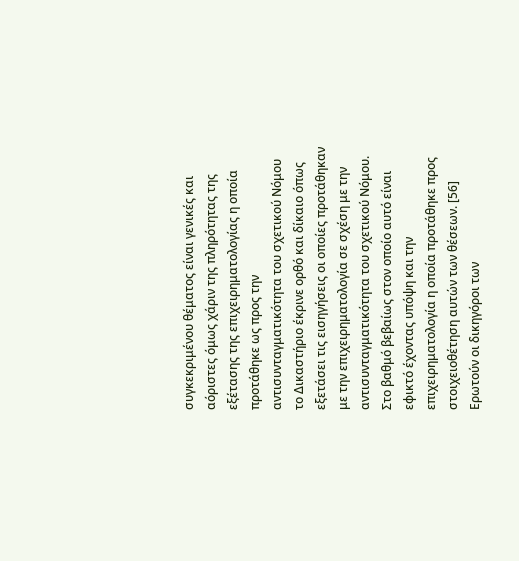συγκεκριμένου θέματος είναι γενικές και αόριστες όμως χάριν της πληρότητας της εξέτασης της επιχειρηματολογίας η οποία προτάθηκε ως προς την αντισυνταγματικότητα του σχετικού Νόμου το Δικαστήριο έκρινε ορθό και δίκαιο όπως εξετάσει τις εισηγήσεις οι οποίες προτάθηκαν με την επιχειρηματολογία σε σχέση με την αντισυνταγματικότητα του σχετικού Νόμου. Στο βαθμό βεβαίως στον οποίο αυτό είναι εφικτό έχοντας υπόψη και την επιχειρηματολογία η οποία προτάθηκε προς στοιχειοθέτηση αυτών των θέσεων. [56] Ερωτούν οι δικηγόροι των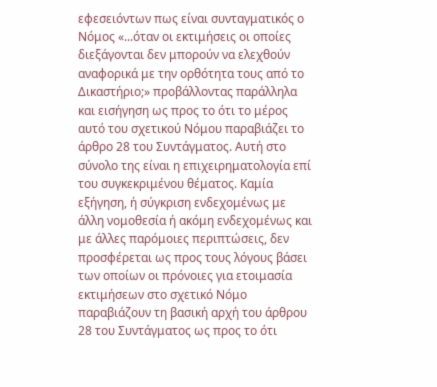εφεσειόντων πως είναι συνταγματικός ο Νόμος «...όταν οι εκτιμήσεις οι οποίες διεξάγονται δεν μπορούν να ελεχθούν αναφορικά με την ορθότητα τους από το Δικαστήριο;» προβάλλοντας παράλληλα και εισήγηση ως προς το ότι το μέρος αυτό του σχετικού Νόμου παραβιάζει το άρθρο 28 του Συντάγματος. Αυτή στο σύνολο της είναι η επιχειρηματολογία επί του συγκεκριμένου θέματος. Καμία εξήγηση, ή σύγκριση ενδεχομένως με άλλη νομοθεσία ή ακόμη ενδεχομένως και με άλλες παρόμοιες περιπτώσεις, δεν προσφέρεται ως προς τους λόγους βάσει των οποίων οι πρόνοιες για ετοιμασία εκτιμήσεων στο σχετικό Νόμο παραβιάζουν τη βασική αρχή του άρθρου 28 του Συντάγματος ως προς το ότι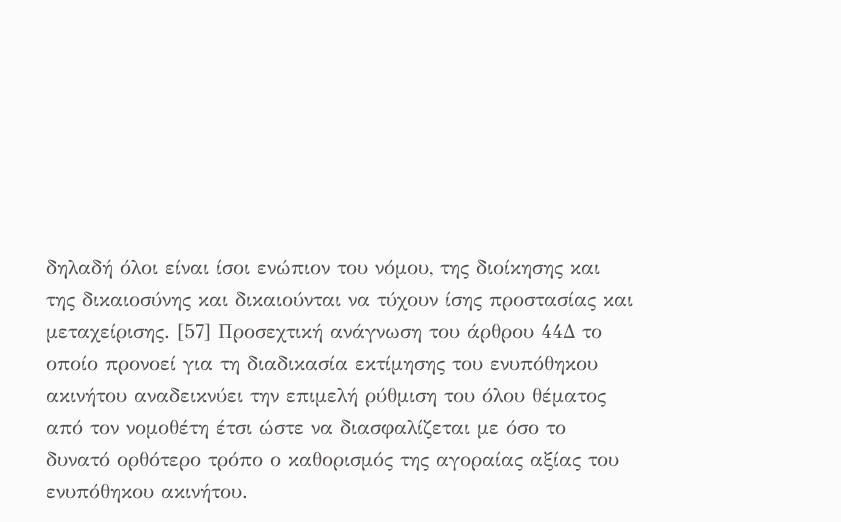δηλαδή όλοι είναι ίσοι ενώπιον του νόμου, της διοίκησης και της δικαιοσύνης και δικαιούνται να τύχουν ίσης προστασίας και μεταχείρισης. [57] Προσεχτική ανάγνωση του άρθρου 44Δ το οποίο προνοεί για τη διαδικασία εκτίμησης του ενυπόθηκου ακινήτου αναδεικνύει την επιμελή ρύθμιση του όλου θέματος από τον νομοθέτη έτσι ώστε να διασφαλίζεται με όσο το δυνατό ορθότερο τρόπο ο καθορισμός της αγοραίας αξίας του ενυπόθηκου ακινήτου.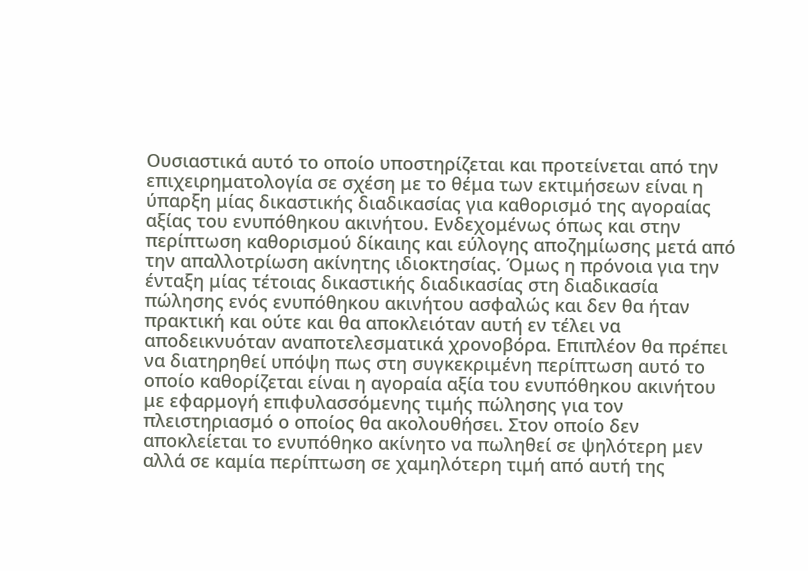Ουσιαστικά αυτό το οποίο υποστηρίζεται και προτείνεται από την επιχειρηματολογία σε σχέση με το θέμα των εκτιμήσεων είναι η ύπαρξη μίας δικαστικής διαδικασίας για καθορισμό της αγοραίας αξίας του ενυπόθηκου ακινήτου. Ενδεχομένως όπως και στην περίπτωση καθορισμού δίκαιης και εύλογης αποζημίωσης μετά από την απαλλοτρίωση ακίνητης ιδιοκτησίας. Όμως η πρόνοια για την ένταξη μίας τέτοιας δικαστικής διαδικασίας στη διαδικασία πώλησης ενός ενυπόθηκου ακινήτου ασφαλώς και δεν θα ήταν πρακτική και ούτε και θα αποκλειόταν αυτή εν τέλει να αποδεικνυόταν αναποτελεσματικά χρονοβόρα. Επιπλέον θα πρέπει να διατηρηθεί υπόψη πως στη συγκεκριμένη περίπτωση αυτό το οποίο καθορίζεται είναι η αγοραία αξία του ενυπόθηκου ακινήτου με εφαρμογή επιφυλασσόμενης τιμής πώλησης για τον πλειστηριασμό ο οποίος θα ακολουθήσει. Στον οποίο δεν αποκλείεται το ενυπόθηκο ακίνητο να πωληθεί σε ψηλότερη μεν αλλά σε καμία περίπτωση σε χαμηλότερη τιμή από αυτή της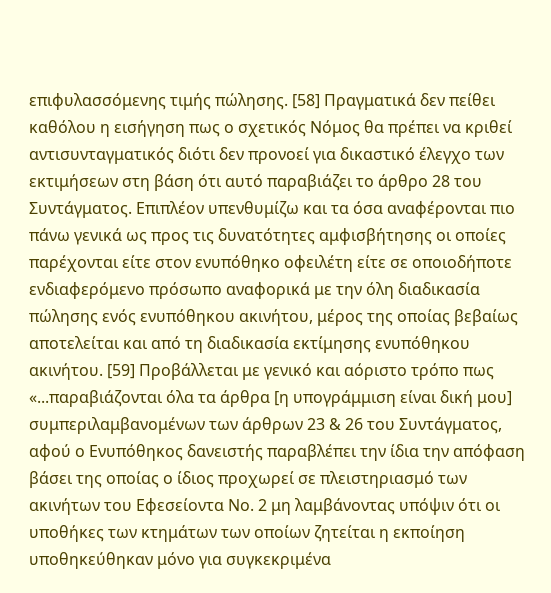επιφυλασσόμενης τιμής πώλησης. [58] Πραγματικά δεν πείθει καθόλου η εισήγηση πως ο σχετικός Νόμος θα πρέπει να κριθεί αντισυνταγματικός διότι δεν προνοεί για δικαστικό έλεγχο των εκτιμήσεων στη βάση ότι αυτό παραβιάζει το άρθρο 28 του Συντάγματος. Επιπλέον υπενθυμίζω και τα όσα αναφέρονται πιο πάνω γενικά ως προς τις δυνατότητες αμφισβήτησης οι οποίες παρέχονται είτε στον ενυπόθηκο οφειλέτη είτε σε οποιοδήποτε ενδιαφερόμενο πρόσωπο αναφορικά με την όλη διαδικασία πώλησης ενός ενυπόθηκου ακινήτου, μέρος της οποίας βεβαίως αποτελείται και από τη διαδικασία εκτίμησης ενυπόθηκου ακινήτου. [59] Προβάλλεται με γενικό και αόριστο τρόπο πως «...παραβιάζονται όλα τα άρθρα [η υπογράμμιση είναι δική μου] συμπεριλαμβανομένων των άρθρων 23 & 26 του Συντάγματος, αφού ο Ενυπόθηκος δανειστής παραβλέπει την ίδια την απόφαση βάσει της οποίας ο ίδιος προχωρεί σε πλειστηριασμό των ακινήτων του Εφεσείοντα Νο. 2 μη λαμβάνοντας υπόψιν ότι οι υποθήκες των κτημάτων των οποίων ζητείται η εκποίηση υποθηκεύθηκαν μόνο για συγκεκριμένα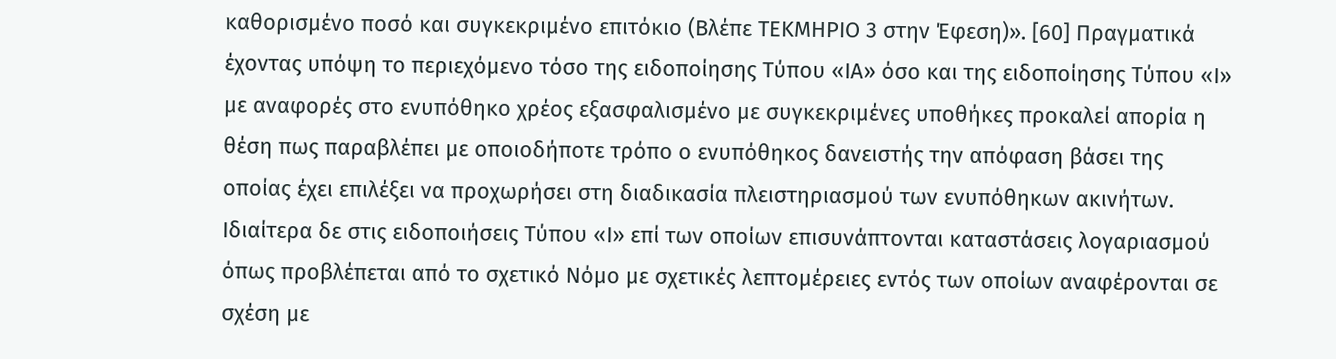καθορισμένο ποσό και συγκεκριμένο επιτόκιο (Βλέπε ΤΕΚΜΗΡΙΟ 3 στην Έφεση)». [60] Πραγματικά έχοντας υπόψη το περιεχόμενο τόσο της ειδοποίησης Τύπου «ΙΑ» όσο και της ειδοποίησης Τύπου «Ι» με αναφορές στο ενυπόθηκο χρέος εξασφαλισμένο με συγκεκριμένες υποθήκες προκαλεί απορία η θέση πως παραβλέπει με οποιοδήποτε τρόπο ο ενυπόθηκος δανειστής την απόφαση βάσει της οποίας έχει επιλέξει να προχωρήσει στη διαδικασία πλειστηριασμού των ενυπόθηκων ακινήτων. Ιδιαίτερα δε στις ειδοποιήσεις Τύπου «Ι» επί των οποίων επισυνάπτονται καταστάσεις λογαριασμού όπως προβλέπεται από το σχετικό Νόμο με σχετικές λεπτομέρειες εντός των οποίων αναφέρονται σε σχέση με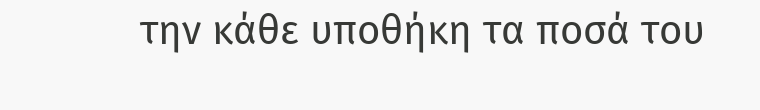την κάθε υποθήκη τα ποσά του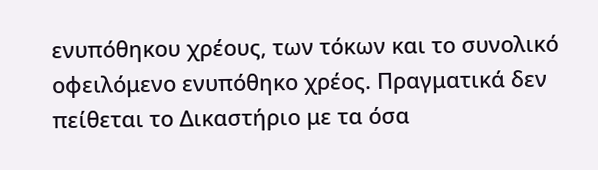ενυπόθηκου χρέους, των τόκων και το συνολικό οφειλόμενο ενυπόθηκο χρέος. Πραγματικά δεν πείθεται το Δικαστήριο με τα όσα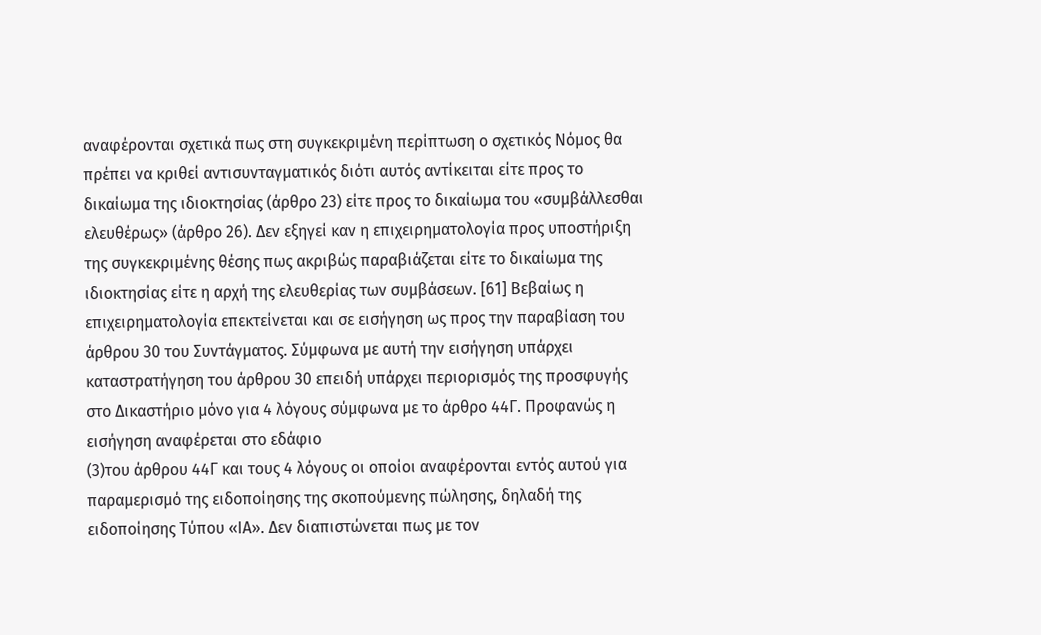αναφέρονται σχετικά πως στη συγκεκριμένη περίπτωση ο σχετικός Νόμος θα πρέπει να κριθεί αντισυνταγματικός διότι αυτός αντίκειται είτε προς το δικαίωμα της ιδιοκτησίας (άρθρο 23) είτε προς το δικαίωμα του «συμβάλλεσθαι ελευθέρως» (άρθρο 26). Δεν εξηγεί καν η επιχειρηματολογία προς υποστήριξη της συγκεκριμένης θέσης πως ακριβώς παραβιάζεται είτε το δικαίωμα της ιδιοκτησίας είτε η αρχή της ελευθερίας των συμβάσεων. [61] Βεβαίως η επιχειρηματολογία επεκτείνεται και σε εισήγηση ως προς την παραβίαση του άρθρου 30 του Συντάγματος. Σύμφωνα με αυτή την εισήγηση υπάρχει καταστρατήγηση του άρθρου 30 επειδή υπάρχει περιορισμός της προσφυγής στο Δικαστήριο μόνο για 4 λόγους σύμφωνα με το άρθρο 44Γ. Προφανώς η εισήγηση αναφέρεται στο εδάφιο
(3)του άρθρου 44Γ και τους 4 λόγους οι οποίοι αναφέρονται εντός αυτού για παραμερισμό της ειδοποίησης της σκοπούμενης πώλησης, δηλαδή της ειδοποίησης Τύπου «ΙΑ». Δεν διαπιστώνεται πως με τον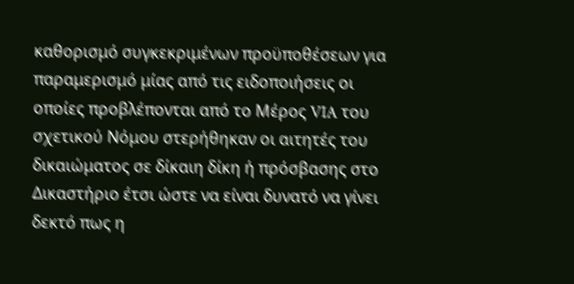καθορισμό συγκεκριμένων προϋποθέσεων για παραμερισμό μίας από τις ειδοποιήσεις οι οποίες προβλέπονται από το Μέρος VIA του σχετικού Νόμου στερήθηκαν οι αιτητές του δικαιώματος σε δίκαιη δίκη ή πρόσβασης στο Δικαστήριο έτσι ώστε να είναι δυνατό να γίνει δεκτό πως η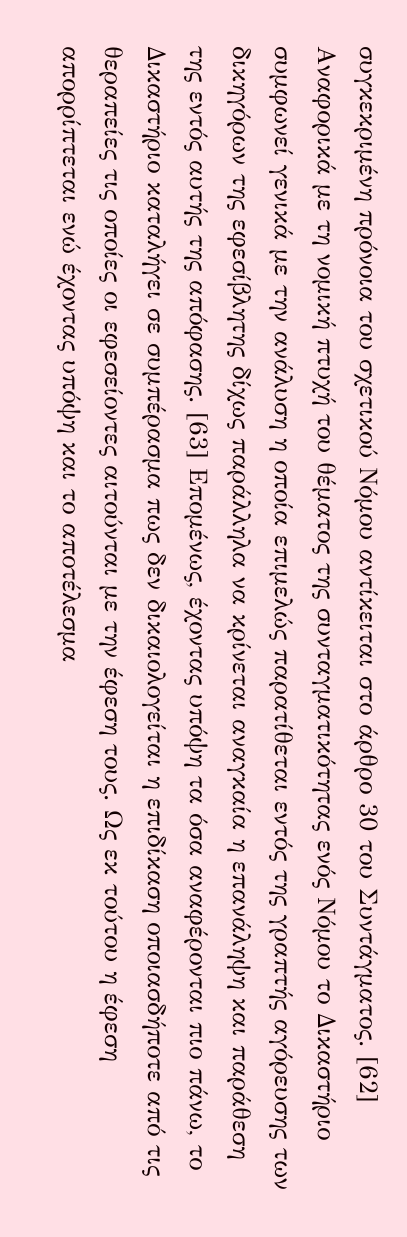συγκεκριμένη πρόνοια του σχετικού Νόμου αντίκειται στο άρθρο 30 του Συντάγματος. [62] Αναφορικά με τη νομική πτυχή του θέματος της συνταγματικότητας ενός Νόμου το Δικαστήριο συμφωνεί γενικά με την ανάλυση η οποία επιμελώς παρατίθεται εντός της γραπτής αγόρευσης των δικηγόρων της εφεσίβλητης δίχως παράλληλα να κρίνεται αναγκαία η επανάληψη και παράθεση της εντός αυτής της απόφασης. [63] Επομένως, έχοντας υπόψη τα όσα αναφέρονται πιο πάνω, το Δικαστήριο καταλήγει σε συμπέρασμα πως δεν δικαιολογείται η επιδίκαση οποιασδήποτε από τις θεραπείες τις οποίες οι εφεσείοντες αιτούνται με την έφεση τους. Ως εκ τούτου η έφεση απορρίπτεται ενώ έχοντας υπόψη και το αποτέλεσμα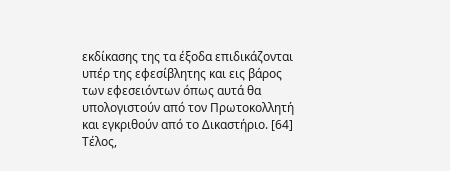εκδίκασης της τα έξοδα επιδικάζονται υπέρ της εφεσίβλητης και εις βάρος των εφεσειόντων όπως αυτά θα υπολογιστούν από τον Πρωτοκολλητή και εγκριθούν από το Δικαστήριο. [64] Τέλος,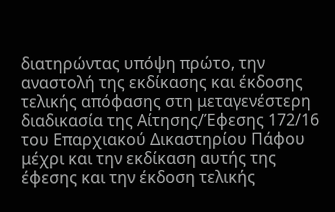διατηρώντας υπόψη πρώτο, την αναστολή της εκδίκασης και έκδοσης τελικής απόφασης στη μεταγενέστερη διαδικασία της Αίτησης/Έφεσης 172/16 του Επαρχιακού Δικαστηρίου Πάφου μέχρι και την εκδίκαση αυτής της έφεσης και την έκδοση τελικής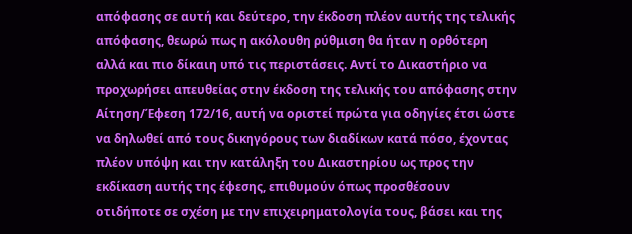απόφασης σε αυτή και δεύτερο, την έκδοση πλέον αυτής της τελικής απόφασης, θεωρώ πως η ακόλουθη ρύθμιση θα ήταν η ορθότερη αλλά και πιο δίκαιη υπό τις περιστάσεις. Αντί το Δικαστήριο να προχωρήσει απευθείας στην έκδοση της τελικής του απόφασης στην Αίτηση/Έφεση 172/16, αυτή να οριστεί πρώτα για οδηγίες έτσι ώστε να δηλωθεί από τους δικηγόρους των διαδίκων κατά πόσο, έχοντας πλέον υπόψη και την κατάληξη του Δικαστηρίου ως προς την εκδίκαση αυτής της έφεσης, επιθυμούν όπως προσθέσουν οτιδήποτε σε σχέση με την επιχειρηματολογία τους, βάσει και της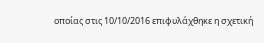οποίας στις 10/10/2016 επιφυλάχθηκε η σχετική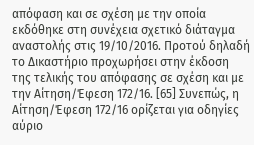απόφαση και σε σχέση με την οποία εκδόθηκε στη συνέχεια σχετικό διάταγμα αναστολής στις 19/10/2016. Προτού δηλαδή το Δικαστήριο προχωρήσει στην έκδοση της τελικής του απόφασης σε σχέση και με την Αίτηση/Έφεση 172/16. [65] Συνεπώς, η Αίτηση/Έφεση 172/16 ορίζεται για οδηγίες αύριο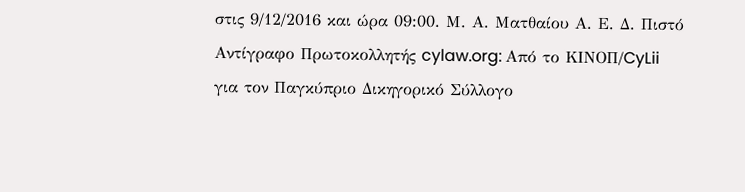στις 9/12/2016 και ώρα 09:00. Μ. Α. Ματθαίου Α. Ε. Δ. Πιστό Αντίγραφο Πρωτοκολλητής cylaw.org: Από το ΚΙΝOΠ/CyLii για τον Παγκύπριο Δικηγορικό Σύλλογο